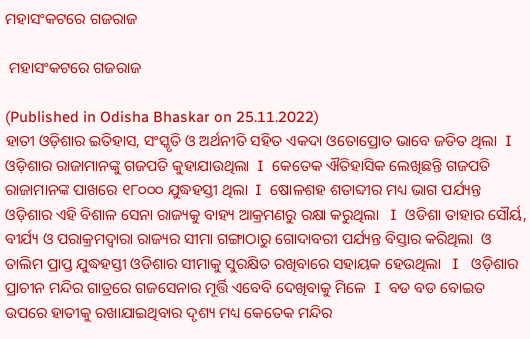ମହାସଂକଟରେ ଗଜରାଜ

 ମହାସଂକଟରେ ଗଜରାଜ

(Published in Odisha Bhaskar on 25.11.2022)
ହାତୀ ଓଡ଼ିଶାର ଇତିହାସ, ସଂସ୍କୃତି ଓ ଅର୍ଥନୀତି ସହିତ ଏକଦା ଓତୋପ୍ରୋତ ଭାବେ ଜଡିତ ଥିଲା  I  ଓଡ଼ିଶାର ରାଜାମାନଙ୍କୁ ଗଜପତି କୁହାଯାଉଥିଲା  I  କେତେକ ଐତିହାସିକ ଲେଖିଛନ୍ତି ଗଜପତି ରାଜାମାନଙ୍କ ପାଖରେ ୧୮୦୦୦ ଯୁଦ୍ଧହସ୍ତୀ ଥିଲା  I  ଷୋଳଶହ ଶତାବ୍ଦୀର ମଧ୍ୟ ଭାଗ ପର୍ଯ୍ୟନ୍ତ ଓଡ଼ିଶାର ଏହି ବିଶାଳ ସେନା ରାଜ୍ୟକୁ ବାହ୍ୟ ଆକ୍ରମଣରୁ ରକ୍ଷା କରୁଥିଲା   I  ଓଡିଶା ତାହାର ସୌର୍ୟ, ବୀର୍ଯ୍ୟ ଓ ପରାକ୍ରମଦ୍ୱାରା ରାଜ୍ୟର ସୀମା ଗଙ୍ଗାଠାରୁ ଗୋଦାବରୀ ପର୍ଯ୍ୟନ୍ତ ବିସ୍ତାର କରିଥିଲା  ଓ  ତାଲିମ ପ୍ରାପ୍ତ ଯୁଦ୍ଧହସ୍ତୀ ଓଡିଶାର ସୀମାକୁ ସୁରକ୍ଷିତ ରଖିବାରେ ସହାୟକ ହେଉଥିଲା   I   ଓଡ଼ିଶାର ପ୍ରାଚୀନ ମନ୍ଦିର ଗାତ୍ରରେ ଗଜସେନାର ମୂର୍ତ୍ତି ଏବେବି ଦେଖିବାକୁ ମିଳେ  I  ବଡ ବଡ ବୋଇତ ଉପରେ ହାତୀକୁ ରଖାଯାଇଥିବାର ଦୃଶ୍ୟ ମଧ୍ୟ କେତେକ ମନ୍ଦିର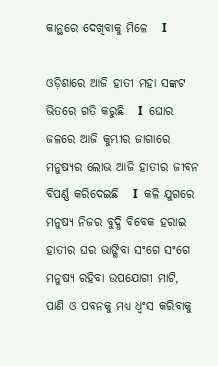କାନ୍ଥରେ ଦେଖିବାକୁ ମିଳେ   I

ଓଡ଼ିଶାରେ ଆଜି ହାତୀ ମହା ସଙ୍କଟ ଭିତରେ ଗତି କରୁଛି   I  ଘୋର ଜଳରେ ଆଜି କୁମ୍ଭୀର ଜାଗାରେ ମନୁଷ୍ୟର ଲୋଭ ଆଜି ହାତୀର ଜୀବନ ବିପର୍ଣ୍ଣ କରିଦେଇଛି   I  କଳି ଯୁଗରେ ମନୁଷ୍ୟ ନିଜର ବୁଦ୍ଧି ବିବେକ ହରାଇ ହାତୀର ଘର ଭାଙ୍ଗିବା ସଂଗେ ସଂଗେ ମନୁଷ୍ୟ ରହିବା ଉପଯୋଗୀ ମାଟି, ପାଣି ଓ ପବନକୁ ମଧ୍ୟ ଧ୍ବଂସ କରିବାକୁ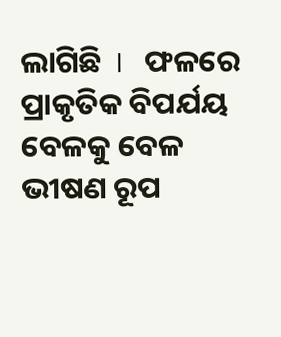ଲାଗିଛି  I   ଫଳରେ ପ୍ରାକୃତିକ ବିପର୍ଯୟ ବେଳକୁ ବେଳ ଭୀଷଣ ରୂପ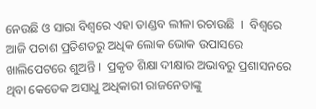ନେଉଛି ଓ ସାରା ବିଶ୍ୱରେ ଏହା ତାଣ୍ଡବ ଲୀଳା ରଚାଉଛି  I  ବିଶ୍ୱରେ ଆଜି ପଚାଶ ପ୍ରତିଶତରୁ ଅଧିକ ଲୋକ ଭୋକ ଉପାସରେ ଖାଲିପେଟରେ ଶୁଅନ୍ତି I  ପ୍ରକୃତ ଶିକ୍ଷା ଦୀକ୍ଷାର ଅଭାବରୁ ପ୍ରଶାସନରେ ଥିବା କେତେକ ଅସାଧୁ ଅଧିକାରୀ ରାଜନେତାଙ୍କୁ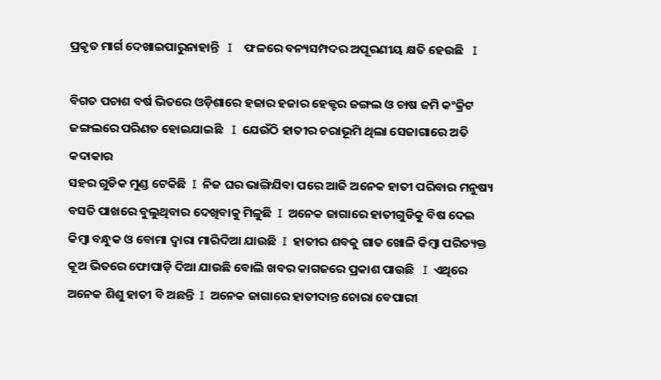ପ୍ରକୃତ ମାର୍ଗ ଦେଖାଇପାରୁନାହାନ୍ତି   I    ଫଳରେ ବନ୍ୟସମ୍ପଦର ଅପୂରଣୀୟ କ୍ଷତି ହେଉଛି   I

ବିଗତ ପଚାଶ ବର୍ଷ ଭିତରେ ଓଡ଼ିଶାରେ ହଜାର ହଜାର ହେକ୍ଟର ଜଙ୍ଗଲ ଓ ଚାଷ ଜମି କଂକ୍ରିଟ ଜଙ୍ଗଲରେ ପରିଣତ ହୋଇଯାଇଛି   I  ଯେଉଁଠି ହାତୀର ଚରାଭୂମି ଥିଲା ସେଜାଗାରେ ଅତି କଦାକାର
ସହର ଗୁଡିକ ମୁଣ୍ଡ ଟେକିଛି  I  ନିଜ ଘର ଭାଙ୍ଗିଯିବା ପରେ ଆଜି ଅନେକ ହାତୀ ପରିବାର ମନୁଷ୍ୟ ବସତି ପାଖରେ ବୁଲୁଥିବାର ଦେଖିବାକୁ ମିଳୁଛି  I  ଅନେକ ଜାଗାରେ ହାତୀଗୁଡିକୁ ବିଷ ଦେଇ କିମ୍ବା ବନ୍ଧୁକ ଓ ବୋମା ଦ୍ୱାରା ମାରିଦିଆ ଯାଉଛି  I  ହାତୀର ଶବକୁ ଗାତ ଖୋଳି କିମ୍ବା ପରିତ୍ୟକ୍ତ କୂଅ ଭିତରେ ଫୋପାଡ଼ି ଦିଆ ଯାଉଛି ବୋଲି ଖବର କାଗଜରେ ପ୍ରକାଶ ପାଉଛି   I  ଏଥିରେ ଅନେକ ଶିଶୁ ହାତୀ ବି ଅଛନ୍ତି  I  ଅନେକ ଜାଗାରେ ହାତୀଦାନ୍ତ ଚୋରା ବେପାରୀ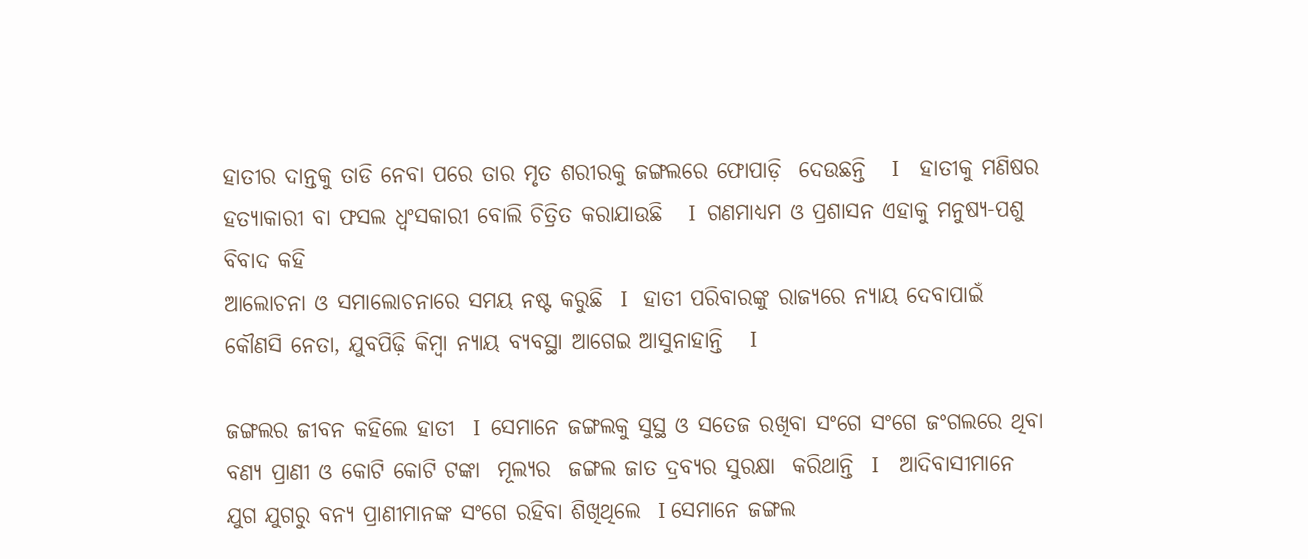ହାତୀର ଦାନ୍ତକୁ ତାଡି ନେବା ପରେ ତାର ମୃତ ଶରୀରକୁ ଜଙ୍ଗଲରେ ଫୋପାଡ଼ି  ଦେଉଛନ୍ତି   I    ହାତୀକୁ ମଣିଷର ହତ୍ୟାକାରୀ ବା ଫସଲ ଧ୍ଵଂସକାରୀ ବୋଲି ଚିତ୍ରିତ କରାଯାଉଛି   I  ଗଣମାଧ୍ୟମ ଓ ପ୍ରଶାସନ ଏହାକୁ ମନୁଷ୍ୟ-ପଶୁ ବିବାଦ କହି
ଆଲୋଚନା ଓ ସମାଲୋଚନାରେ ସମୟ ନଷ୍ଟ କରୁଛି  I   ହାତୀ ପରିବାରଙ୍କୁ ରାଜ୍ୟରେ ନ୍ୟାୟ ଦେବାପାଇଁ କୌଣସି ନେତା, ଯୁବପିଢ଼ି କିମ୍ବା ନ୍ୟାୟ ବ୍ୟବସ୍ଥା ଆଗେଇ ଆସୁନାହାନ୍ତି   I

ଜଙ୍ଗଲର ଜୀବନ କହିଲେ ହାତୀ  I  ସେମାନେ ଜଙ୍ଗଲକୁ ସୁସ୍ଥ ଓ ସତେଜ ରଖିବା ସଂଗେ ସଂଗେ ଜଂଗଲରେ ଥିବା ବଣ୍ୟ ପ୍ରାଣୀ ଓ କୋଟି କୋଟି ଟଙ୍କା  ମୂଲ୍ୟର  ଜଙ୍ଗଲ ଜାତ ଦ୍ରବ୍ୟର ସୁରକ୍ଷା  କରିଥାନ୍ତି  I    ଆଦିବାସୀମାନେ ଯୁଗ ଯୁଗରୁ ବନ୍ୟ ପ୍ରାଣୀମାନଙ୍କ ସଂଗେ ରହିବା ଶିଖିଥିଲେ  I ସେମାନେ ଜଙ୍ଗଲ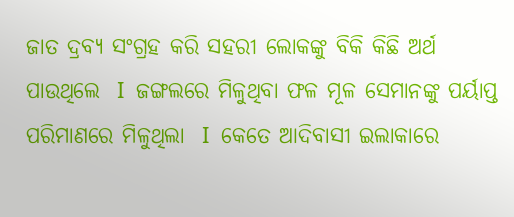ଜାତ ଦ୍ରବ୍ୟ ସଂଗ୍ରହ କରି ସହରୀ ଲୋକଙ୍କୁ ବିକି କିଛି ଅର୍ଥ ପାଉଥିଲେ  I  ଜଙ୍ଗଲରେ ମିଳୁଥିବା ଫଳ ମୂଳ ସେମାନଙ୍କୁ ପର୍ୟାପ୍ତ ପରିମାଣରେ ମିଳୁଥିଲା  I  କେତେ ଆଦିବାସୀ ଇଲାକାରେ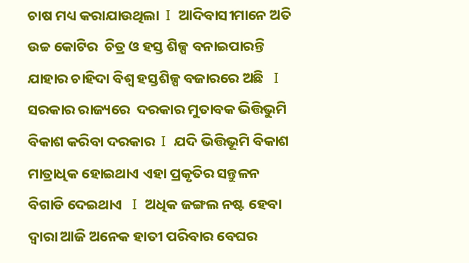ଚାଷ ମଧ୍ୟ କରାଯାଉଥିଲା  I  ଆଦିବାସୀମାନେ ଅତି ଉଚ୍ଚ କୋଟିର  ଚିତ୍ର ଓ ହସ୍ତ ଶିଳ୍ପ ବନାଇପାରନ୍ତି  ଯାହାର ଚାହିଦା ବିଶ୍ୱ ହସ୍ତଶିଳ୍ପ ବଜାରରେ ଅଛି   I   ସରକାର ରାଜ୍ୟରେ  ଦରକାର ମୁତାବକ ଭିତ୍ତିଭୁମି ବିକାଶ କରିବା ଦରକାର  I  ଯଦି ଭିତ୍ତିଭୂମି ବିକାଶ ମାତ୍ରାଧିକ ହୋଇଥାଏ ଏହା ପ୍ରକୃତିର ସନ୍ତୁଳନ ବିଗାଡି ଦେଇଥାଏ   I  ଅଧିକ ଜଙ୍ଗଲ ନଷ୍ଟ ହେବା ଦ୍ୱାରା ଆଜି ଅନେକ ହାତୀ ପରିବାର ବେଘର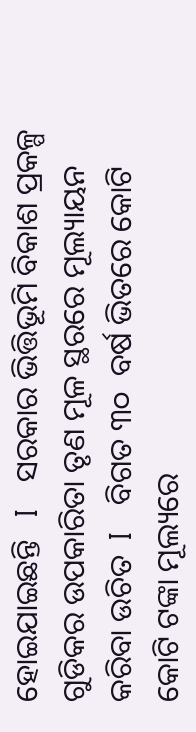ହୋଇଯାଇଛନ୍ତି   I   ସରକାର ଭିତ୍ତିଭୂମି ବିକାଶ ପ୍ରକଳ୍ପ ଗୁଡିକର ଉପକାରିତା ତୃଣ ମୂଳ ସ୍ଥରରେ ମୂଲ୍ୟାୟନ କରିବା ଉଚିତ  I   ବିଗତ ୩୦  ବର୍ଷ ଭିତରେ କୋଟି କୋଟି ଟଙ୍କା ମୂଲ୍ୟରେ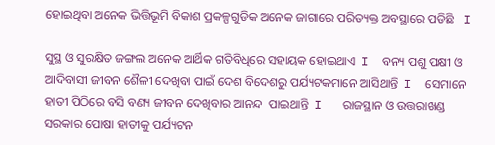ହୋଇଥିବା ଅନେକ ଭିତ୍ତିଭୂମି ବିକାଶ ପ୍ରକଳ୍ପଗୁଡିକ ଅନେକ ଜାଗାରେ ପରିତ୍ୟକ୍ତ ଅବସ୍ଥାରେ ପଡିଛି   I

ସୁସ୍ଥ ଓ ସୁରକ୍ଷିତ ଜଙ୍ଗଲ ଅନେକ ଆର୍ଥିକ ଗତିବିଧିରେ ସହାୟକ ହୋଇଥାଏ  I  ବନ୍ୟ ପଶୁ ପକ୍ଷୀ ଓ ଆଦିବାସୀ ଜୀବନ ଶୈଳୀ ଦେଖିବା ପାଇଁ ଦେଶ ବିଦେଶରୁ ପର୍ଯ୍ୟଟକମାନେ ଆସିଥାନ୍ତି  I  ସେମାନେ ହାତୀ ପିଠିରେ ବସି ବଣ୍ୟ ଜୀବନ ଦେଖିବାର ଆନନ୍ଦ  ପାଇଥାନ୍ତି  I   ରାଜସ୍ଥାନ ଓ ଉତ୍ତରାଖଣ୍ଡ ସରକାର ପୋଷା ହାତୀକୁ ପର୍ଯ୍ୟଟନ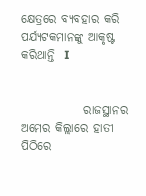କ୍ଷେତ୍ରରେ ବ୍ୟବହାର କରି ପର୍ଯ୍ୟଟକମାନଙ୍କୁ ଆକୃଷ୍ଟ କରିଥାନ୍ତି  I


             ରାଜସ୍ଥାନର  ଅମେର କିଲ୍ଲାରେ ହାତୀ ପିଠିରେ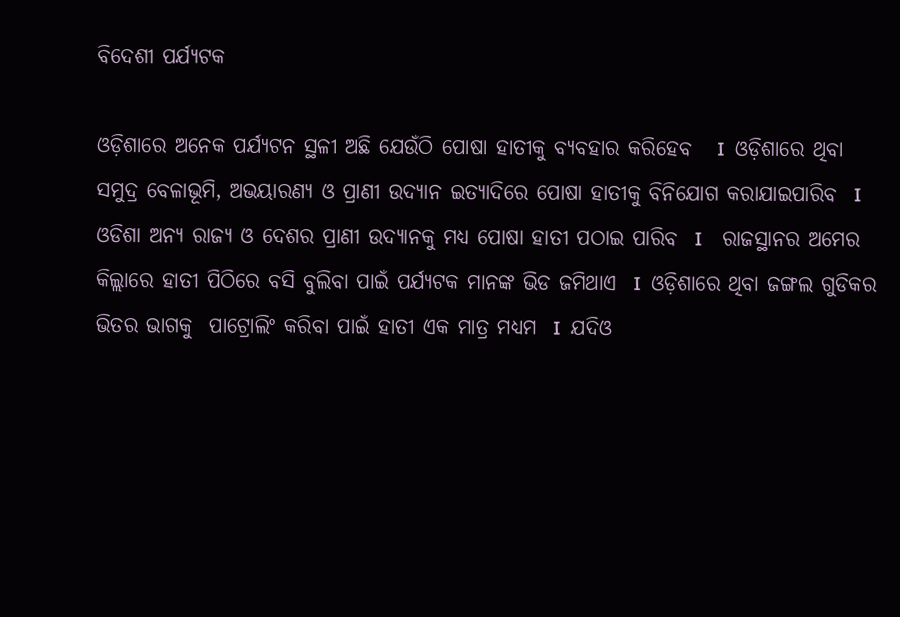ବିଦେଶୀ ପର୍ଯ୍ୟଟକ

ଓଡ଼ିଶାରେ ଅନେକ ପର୍ଯ୍ୟଟନ ସ୍ଥଳୀ ଅଛି ଯେଉଁଠି ପୋଷା ହାତୀକୁ ବ୍ୟବହାର କରିହେବ   I  ଓଡ଼ିଶାରେ ଥିବା ସମୁଦ୍ର ବେଳାଭୂମି, ଅଭୟାରଣ୍ୟ ଓ ପ୍ରାଣୀ ଉଦ୍ୟାନ ଇତ୍ୟାଦିରେ ପୋଷା ହାତୀକୁ ବିନିଯୋଗ କରାଯାଇପାରିବ  I  ଓଡିଶା ଅନ୍ୟ ରାଜ୍ୟ ଓ ଦେଶର ପ୍ରାଣୀ ଉଦ୍ୟାନକୁ ମଧ୍ୟ ପୋଷା ହାତୀ ପଠାଇ ପାରିବ  I    ରାଜସ୍ଥାନର ଅମେର କିଲ୍ଲାରେ ହାତୀ ପିଠିରେ ବସି ବୁଲିବା ପାଇଁ ପର୍ଯ୍ୟଟକ ମାନଙ୍କ ଭିଡ ଜମିଥାଏ  I  ଓଡ଼ିଶାରେ ଥିବା ଜଙ୍ଗଲ ଗୁଡିକର ଭିତର ଭାଗକୁ  ପାଟ୍ରୋଲିଂ କରିବା ପାଇଁ ହାତୀ ଏକ ମାତ୍ର ମଧ୍ୟମ  I  ଯଦିଓ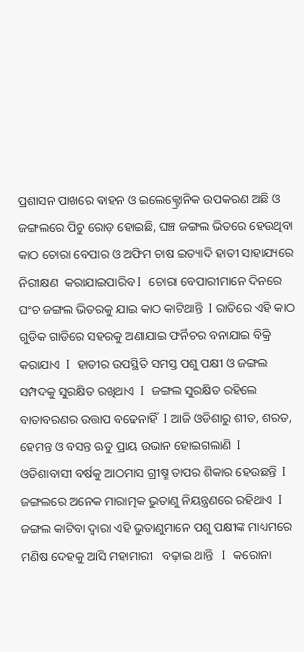ପ୍ରଶାସନ ପାଖରେ ଵାହନ ଓ ଇଲେକ୍ଟ୍ରୋନିକ ଉପକରଣ ଅଛି ଓ ଜଙ୍ଗଲରେ ପିଚୁ ରୋଡ଼ ହୋଇଛି, ଘଞ୍ଚ ଜଙ୍ଗଲ ଭିତରେ ହେଉଥିବା କାଠ ଚୋରା ବେପାର ଓ ଅଫିମ ଚାଷ ଇତ୍ୟାଦି ହାତୀ ସାହାଯ୍ୟରେ ନିରୀକ୍ଷଣ  କରାଯାଇପାରିବ I  ଚୋରା ବେପାରୀମାନେ ଦିନରେ ଘଂଚ ଜଙ୍ଗଲ ଭିତରକୁ ଯାଇ କାଠ କାଟିଥାନ୍ତି  I ରାତିରେ ଏହି କାଠ ଗୁଡିକ ଗାଡିରେ ସହରକୁ ଅଣାଯାଇ ଫର୍ନିଚର ବନାଯାଇ ବିକ୍ରି କରାଯାଏ  I  ହାତୀର ଉପସ୍ଥିତି ସମସ୍ତ ପଶୁ ପକ୍ଷୀ ଓ ଜଙ୍ଗଲ ସମ୍ପଦକୁ ସୁରକ୍ଷିତ ରଖିଥାଏ  I  ଜଙ୍ଗଲ ସୁରକ୍ଷିତ ରହିଲେ ବାତାବରଣର ଉତ୍ତାପ ବଢେନାହିଁ  I ଆଜି ଓଡିଶାରୁ ଶୀତ, ଶରତ, ହେମନ୍ତ ଓ ବସନ୍ତ ଋତୁ ପ୍ରାୟ ଉଭାନ ହୋଇଗଲାଣି  I  ଓଡିଶାବାସୀ ବର୍ଷକୁ ଆଠମାସ ଗ୍ରୀଷ୍ମ ତାପର ଶିକାର ହେଉଛନ୍ତି  I   ଜଙ୍ଗଲରେ ଅନେକ ମାରାତ୍ମକ ଭୁତାଣୁ ନିୟନ୍ତ୍ରଣରେ ରହିଥାଏ  I  ଜଙ୍ଗଲ କାଟିବା ଦ୍ୱାରା ଏହି ଭୁତାଣୁମାନେ ପଶୁ ପକ୍ଷୀଙ୍କ ମାଧ୍ୟମରେ ମଣିଷ ଦେହକୁ ଆସି ମହାମାରୀ   ବଢ଼ାଇ ଥାନ୍ତି   I  କରୋନା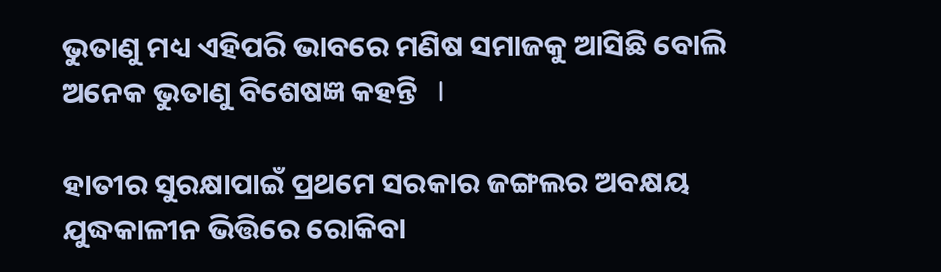ଭୁତାଣୁ ମଧ୍ୟ ଏହିପରି ଭାବରେ ମଣିଷ ସମାଜକୁ ଆସିଛି ବୋଲି ଅନେକ ଭୁତାଣୁ ବିଶେଷଜ୍ଞ କହନ୍ତି   I

ହାତୀର ସୁରକ୍ଷାପାଇଁ ପ୍ରଥମେ ସରକାର ଜଙ୍ଗଲର ଅବକ୍ଷୟ ଯୁଦ୍ଧକାଳୀନ ଭିତ୍ତିରେ ରୋକିବା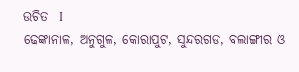ଉଚିତ  I
ଢେଙ୍କାନାଳ, ଅନୁଗୁଳ, କୋରାପୁଟ, ସୁନ୍ଦରଗଡ, ବଲାଙ୍ଗୀର ଓ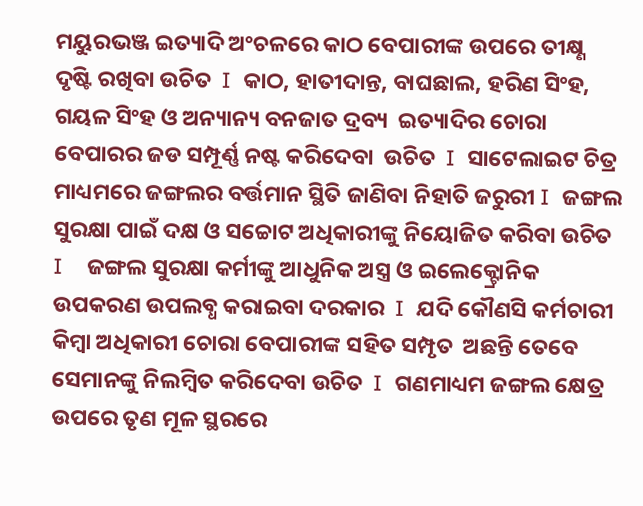ମୟୁରଭଞ୍ଜ ଇତ୍ୟାଦି ଅଂଚଳରେ କାଠ ବେପାରୀଙ୍କ ଉପରେ ତୀକ୍ଷ୍ଣ ଦୃଷ୍ଟି ରଖିବା ଉଚିତ  I  କାଠ, ହାତୀଦାନ୍ତ, ବାଘଛାଲ, ହରିଣ ସିଂହ, ଗୟଳ ସିଂହ ଓ ଅନ୍ୟାନ୍ୟ ବନଜାତ ଦ୍ରବ୍ୟ  ଇତ୍ୟାଦିର ଚୋରା ବେପାରର ଜଡ ସମ୍ପୂର୍ଣ୍ଣ ନଷ୍ଟ କରିଦେବା  ଉଚିତ  I  ସାଟେଲାଇଟ ଚିତ୍ର ମାଧ୍ୟମରେ ଜଙ୍ଗଲର ବର୍ତ୍ତମାନ ସ୍ଥିତି ଜାଣିବା ନିହାତି ଜରୁରୀ I  ଜଙ୍ଗଲ ସୁରକ୍ଷା ପାଇଁ ଦକ୍ଷ ଓ ସଚ୍ଚୋଟ ଅଧିକାରୀଙ୍କୁ ନିୟୋଜିତ କରିବା ଉଚିତ  I    ଜଙ୍ଗଲ ସୁରକ୍ଷା କର୍ମୀଙ୍କୁ ଆଧୁନିକ ଅସ୍ତ୍ର ଓ ଇଲେକ୍ଟ୍ରୋନିକ ଉପକରଣ ଉପଲବ୍ଧ କରାଇବା ଦରକାର  I  ଯଦି କୌଣସି କର୍ମଚାରୀ କିମ୍ବା ଅଧିକାରୀ ଚୋରା ବେପାରୀଙ୍କ ସହିତ ସମ୍ପୃତ  ଅଛନ୍ତି ତେବେ ସେମାନଙ୍କୁ ନିଲମ୍ବିତ କରିଦେବା ଉଚିତ  I  ଗଣମାଧ୍ୟମ ଜଙ୍ଗଲ କ୍ଷେତ୍ର ଉପରେ ତୃଣ ମୂଳ ସ୍ଥରରେ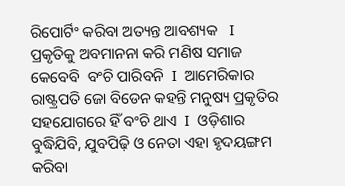ରିପୋର୍ଟିଂ କରିବା ଅତ୍ୟନ୍ତ ଆବଶ୍ୟକ   I    ପ୍ରକୃତିକୁ ଅବମାନନା କରି ମଣିଷ ସମାଜ କେବେବି  ବଂଚି ପାରିବନି  I  ଆମେରିକାର ରାଷ୍ଟ୍ରପତି ଜୋ ବିଡେନ କହନ୍ତି ମନୁଷ୍ୟ ପ୍ରକୃତିର ସହଯୋଗରେ ହିଁ ବଂଚି ଥାଏ  I  ଓଡ଼ିଶାର ବୁଦ୍ଧିଯିବି, ଯୁବପିଢ଼ି ଓ ନେତା ଏହା ହୃଦୟଙ୍ଗମ କରିବା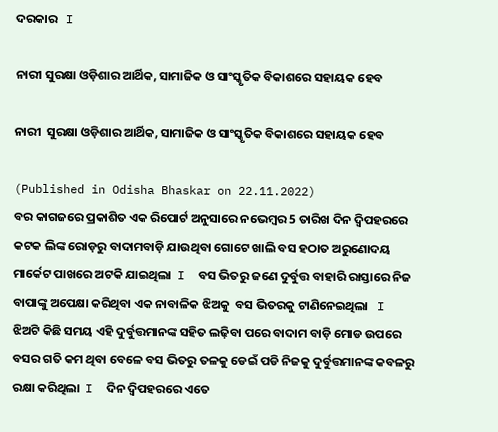ଦରକାର   I

ନାରୀ ସୁରକ୍ଷା ଓଡ଼ିଶାର ଆର୍ଥିକ, ସାମାଜିକ ଓ ସାଂସ୍କୃତିକ ବିକାଶରେ ସହାୟକ ହେବ

ନାରୀ  ସୁରକ୍ଷା ଓଡ଼ିଶାର ଆର୍ଥିକ, ସାମାଜିକ ଓ ସାଂସ୍କୃତିକ ବିକାଶରେ ସହାୟକ ହେବ

(Published in Odisha Bhaskar on 22.11.2022)
ବର କାଗଜରେ ପ୍ରକାଶିତ ଏକ ରିପୋର୍ଟ ଅନୁସାରେ ନଭେମ୍ବର 5 ତାରିଖ ଦିନ ଦ୍ବିପହରରେ କଟକ ଲିଙ୍କ ରୋଡ଼ରୁ ବାଦାମବାଡ଼ି ଯାଉଥିବା ଗୋଟେ ଖାଲି ବସ ହଠାତ ଅରୁଣୋଦୟ ମାର୍କେଟ ପାଖରେ ଅଟକି ଯାଇଥିଲା  I  ବସ ଭିତରୁ ଜଣେ ଦୁର୍ବୁତ୍ତ ବାହାରି ରାସ୍ତାରେ ନିଜ  ବାପାଙ୍କୁ ଅପେକ୍ଷା କରିଥିବା ଏକ ନାବାଳିକ ଝିଅକୁ  ବସ ଭିତରକୁ ଟାଣିନେଇଥିଲା   I   ଝିଅଟି କିଛି ସମୟ ଏହି ଦୁର୍ବୁତ୍ତମାନଙ୍କ ସହିତ ଲଢ଼ିବା ପରେ ବାଦାମ ବାଡ଼ି ମୋଡ ଉପରେ ବସର ଗତି କମ ଥିବା ବେଳେ ବସ ଭିତରୁ ତଳକୁ ଡେଇଁ ପଡି ନିଜକୁ ଦୁର୍ବୁତ୍ତମାନଙ୍କ କବଳରୁ ରକ୍ଷା କରିଥିଲା  I  ଦିନ ଦ୍ବିପହରରେ ଏତେ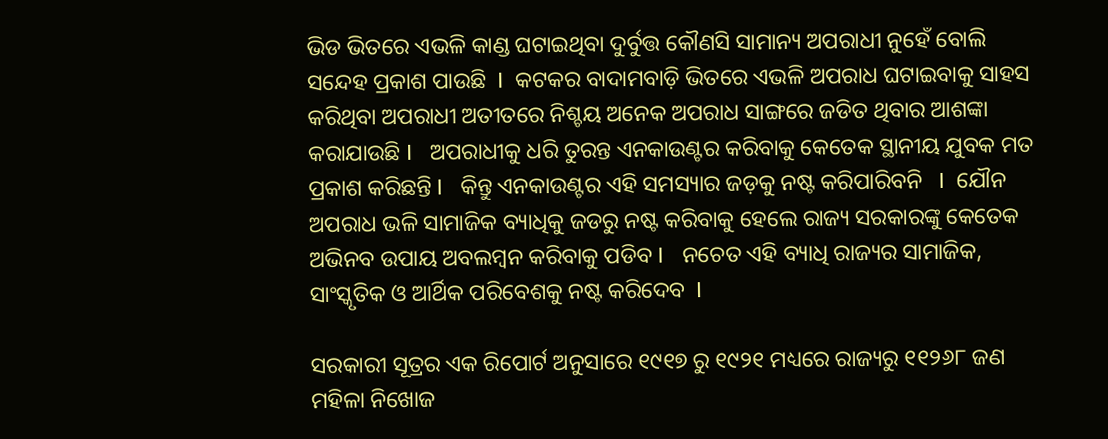ଭିଡ ଭିତରେ ଏଭଳି କାଣ୍ଡ ଘଟାଇଥିବା ଦୁର୍ବୁତ୍ତ କୌଣସି ସାମାନ୍ୟ ଅପରାଧୀ ନୁହେଁ ବୋଲି ସନ୍ଦେହ ପ୍ରକାଶ ପାଉଛି  I  କଟକର ବାଦାମବାଡ଼ି ଭିତରେ ଏଭଳି ଅପରାଧ ଘଟାଇବାକୁ ସାହସ କରିଥିବା ଅପରାଧୀ ଅତୀତରେ ନିଶ୍ଚୟ ଅନେକ ଅପରାଧ ସାଙ୍ଗରେ ଜଡିତ ଥିବାର ଆଶଙ୍କା କରାଯାଉଛି I   ଅପରାଧୀକୁ ଧରି ତୁରନ୍ତ ଏନକାଉଣ୍ଟର କରିବାକୁ କେତେକ ସ୍ଥାନୀୟ ଯୁବକ ମତ ପ୍ରକାଶ କରିଛନ୍ତି I   କିନ୍ତୁ ଏନକାଉଣ୍ଟର ଏହି ସମସ୍ୟାର ଜଡ଼କୁ ନଷ୍ଟ କରିପାରିବନି   I  ଯୌନ ଅପରାଧ ଭଳି ସାମାଜିକ ବ୍ୟାଧିକୁ ଜଡରୁ ନଷ୍ଟ କରିବାକୁ ହେଲେ ରାଜ୍ୟ ସରକାରଙ୍କୁ କେତେକ ଅଭିନବ ଉପାୟ ଅବଲମ୍ବନ କରିବାକୁ ପଡିବ I   ନଚେତ ଏହି ବ୍ୟାଧି ରାଜ୍ୟର ସାମାଜିକ,  ସାଂସ୍କୃତିକ ଓ ଆର୍ଥିକ ପରିବେଶକୁ ନଷ୍ଟ କରିଦେବ  I

ସରକାରୀ ସୂତ୍ରର ଏକ ରିପୋର୍ଟ ଅନୁସାରେ ୧୯୧୭ ରୁ ୧୯୨୧ ମଧ୍ୟରେ ରାଜ୍ୟରୁ ୧୧୨୬୮ ଜଣ ମହିଳା ନିଖୋଜ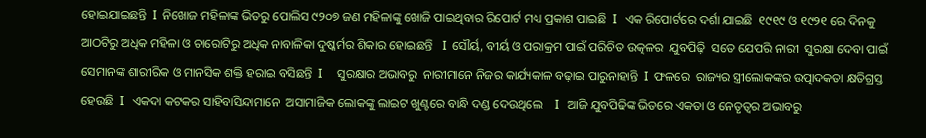ହୋଇଯାଇଛନ୍ତି  I  ନିଖୋଜ ମହିଳାଙ୍କ ଭିତରୁ ପୋଲିସ ୯୨୦୭ ଜଣ ମହିଳାଙ୍କୁ ଖୋଜି ପାଇଥିବାର ରିପୋର୍ଟ ମଧ୍ୟ ପ୍ରକାଶ ପାଇଛି  I   ଏକ ରିପୋର୍ଟରେ ଦର୍ଶା ଯାଇଛି  ୧୯୧୯ ଓ ୧୯୨୧ ରେ ଦିନକୁ ଆଠଟିରୁ ଅଧିକ ମହିଳା ଓ ଚାରୋଟିରୁ ଅଧିକ ନାବାଳିକା ଦୁଷ୍କର୍ମର ଶିକାର ହୋଇଛନ୍ତି   I  ସୌର୍ୟ, ବୀର୍ୟ ଓ ପରାକ୍ରମ ପାଇଁ ପରିଚିତ ଉତ୍କଳର  ଯୁବପିଢ଼ି  ସତେ ଯେପରି ନାରୀ  ସୁରକ୍ଷା ଦେବା ପାଇଁ  ସେମାନଙ୍କ ଶାରୀରିକ ଓ ମାନସିକ ଶକ୍ତି ହରାଇ ବସିଛନ୍ତି  I     ସୁରକ୍ଷାର ଅଭାବରୁ  ନାରୀମାନେ ନିଜର କାର୍ଯ୍ୟକାଳ ବଢ଼ାଇ ପାରୁନାହାନ୍ତି  I  ଫଳରେ  ରାଜ୍ୟର ସ୍ତ୍ରୀଲୋକଙ୍କର ଉତ୍ପାଦକତା କ୍ଷତିଗ୍ରସ୍ତ  ହେଉଛି  I   ଏକଦା କଟକର ସାହିବାସିନ୍ଦାମାନେ  ଅସାମାଜିକ ଲୋକଙ୍କୁ ଲାଇଟ ଖୁଣ୍ଟରେ ବାନ୍ଧି ଦଣ୍ଡ ଦେଉଥିଲେ    I   ଆଜି ଯୁବପିଢିଙ୍କ ଭିତରେ ଏକତା ଓ ନେତୃତ୍ୱର ଅଭାବରୁ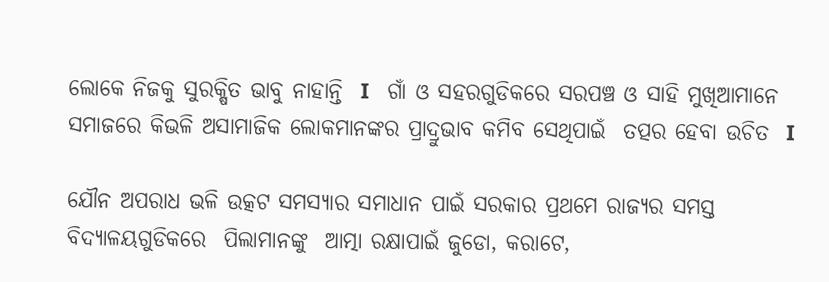ଲୋକେ ନିଜକୁ ସୁରକ୍ଷିତ ଭାବୁ ନାହାନ୍ତି  I   ଗାଁ ଓ ସହରଗୁଡିକରେ ସରପଞ୍ଚ ଓ ସାହି ମୁଖିଆମାନେ ସମାଜରେ କିଭଳି ଅସାମାଜିକ ଲୋକମାନଙ୍କର ପ୍ରାଦ୍ରୁଭାବ କମିବ ସେଥିପାଇଁ  ତତ୍ପର ହେବା ଉଚିତ  I

ଯୌନ ଅପରାଧ ଭଳି ଉତ୍କଟ ସମସ୍ୟାର ସମାଧାନ ପାଇଁ ସରକାର ପ୍ରଥମେ ରାଜ୍ୟର ସମସ୍ତ ବିଦ୍ୟାଳୟଗୁଡିକରେ  ପିଲାମାନଙ୍କୁ  ଆତ୍ମା ରକ୍ଷାପାଇଁ ଜୁଡୋ, କରାଟେ,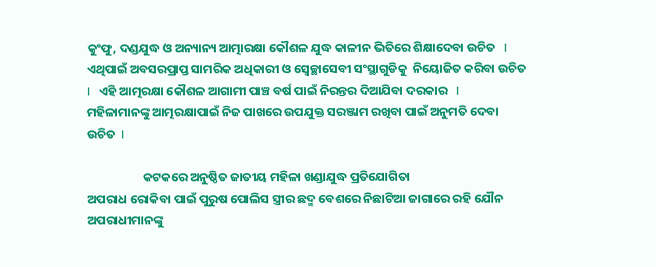କୁଂଫୁ, ଦଣ୍ଡଯୁଦ୍ଧ ଓ ଅନ୍ୟାନ୍ୟ ଆତ୍ମାରକ୍ଷା କୌଶଳ ଯୁଦ୍ଧ କାଳୀନ ଭିତିରେ ଶିକ୍ଷାଦେବା ଉଚିତ   I  ଏଥିପାଇଁ ଅବସରପ୍ରାପ୍ତ ସାମରିକ ଅଧିକାରୀ ଓ ସ୍ୱେଚ୍ଛାସେବୀ ସଂସ୍ଥାଗୁଡିକୁ  ନିୟୋଜିତ କରିବା ଉଚିତ   I   ଏହି ଆତ୍ମରକ୍ଷା କୌଶଳ ଆଗାମୀ ପାଞ୍ଚ ବର୍ଷ ପାଇଁ ନିରନ୍ତର ଦିଆଯିବା ଦରକାର   I    ମହିଳାମାନଙ୍କୁ ଆତ୍ମରକ୍ଷାପାଇଁ ନିଜ ପାଖରେ ଉପଯୁକ୍ତ ସରଞ୍ଜାମ ରଖିବା ପାଇଁ ଅନୁମତି ଦେବା ଉଚିତ  I

                    କଟକରେ ଅନୁଷ୍ଠିତ ଜାତୀୟ ମହିଳା ଖଣ୍ଡାଯୁଦ୍ଧ ପ୍ରତିଯୋଗିତା
ଅପରାଧ ରୋକିବା ପାଇଁ ପୁରୁଷ ପୋଲିସ ସ୍ତ୍ରୀର ଛଦ୍ମ ବେଶରେ ନିଛାଟିଆ ଜାଗାରେ ରହି ଯୌନ ଅପରାଧୀମାନଙ୍କୁ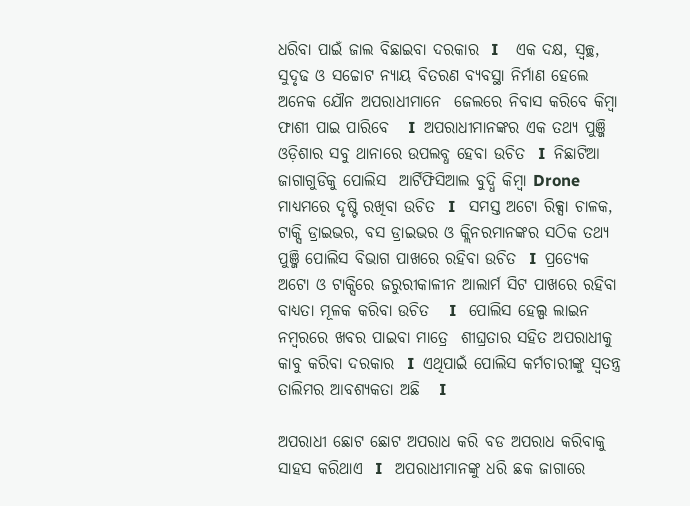ଧରିବା ପାଇଁ ଜାଲ ବିଛାଇବା ଦରକାର  I    ଏକ ଦକ୍ଷ, ସ୍ୱଚ୍ଛ, ସୁଦୃଢ ଓ ସଚ୍ଚୋଟ ନ୍ୟାୟ ବିତରଣ ବ୍ୟବସ୍ଥା ନିର୍ମାଣ ହେଲେ ଅନେକ ଯୌନ ଅପରାଧୀମାନେ  ଜେଲରେ ନିବାସ କରିବେ କିମ୍ବା ଫାଶୀ ପାଇ ପାରିବେ   I  ଅପରାଧୀମାନଙ୍କର ଏକ ତଥ୍ୟ ପୁଞ୍ଜି  ଓଡ଼ିଶାର ସବୁ ଥାନାରେ ଉପଲବ୍ଧ ହେବା ଉଚିତ  I  ନିଛାଟିଆ ଜାଗାଗୁଡିକୁ ପୋଲିସ  ଆର୍ଟିଫିସିଆଲ ବୁଦ୍ଧି କିମ୍ବା Drone  ମାଧ୍ୟମରେ ଦୃଷ୍ଟି ରଖିବା ଉଚିତ  I   ସମସ୍ତ ଅଟୋ ରିକ୍ସା ଚାଳକ, ଟାକ୍ସି ଡ୍ରାଇଭର, ବସ ଡ୍ରାଇଭର ଓ କ୍ଲିନରମାନଙ୍କର ସଠିକ ତଥ୍ୟ ପୁଞ୍ଜି ପୋଲିସ ବିଭାଗ ପାଖରେ ରହିବା ଉଚିତ  I  ପ୍ରତ୍ୟେକ ଅଟୋ ଓ ଟାକ୍ସିରେ ଜରୁରୀକାଳୀନ ଆଲାର୍ମ ସିଟ ପାଖରେ ରହିବା ବାଧ୍ୟତା ମୂଳକ କରିବା ଉଚିତ   I   ପୋଲିସ ହେଲ୍ପ ଲାଇନ ନମ୍ବରରେ ଖବର ପାଇବା ମାତ୍ରେ  ଶୀଘ୍ରତାର ସହିତ ଅପରାଧୀକୁ କାବୁ କରିବା ଦରକାର  I  ଏଥିପାଇଁ ପୋଲିସ କର୍ମଚାରୀଙ୍କୁ ସ୍ୱତନ୍ତ୍ର ତାଲିମର ଆବଶ୍ୟକତା ଅଛି   I

ଅପରାଧୀ ଛୋଟ ଛୋଟ ଅପରାଧ କରି ବଡ ଅପରାଧ କରିବାକୁ ସାହସ କରିଥାଏ  I   ଅପରାଧୀମାନଙ୍କୁ ଧରି ଛକ ଜାଗାରେ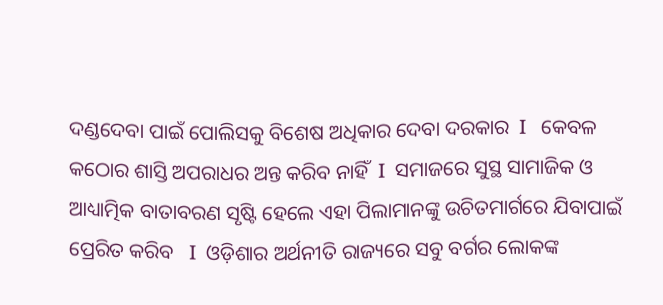ଦଣ୍ଡଦେବା ପାଇଁ ପୋଲିସକୁ ବିଶେଷ ଅଧିକାର ଦେବା ଦରକାର  I   କେବଳ କଠୋର ଶାସ୍ତି ଅପରାଧର ଅନ୍ତ କରିବ ନାହିଁ  I  ସମାଜରେ ସୁସ୍ଥ ସାମାଜିକ ଓ ଆଧ୍ୟାତ୍ମିକ ବାତାବରଣ ସୃଷ୍ଟି ହେଲେ ଏହା ପିଲାମାନଙ୍କୁ ଉଚିତମାର୍ଗରେ ଯିବାପାଇଁ ପ୍ରେରିତ କରିବ   I  ଓଡ଼ିଶାର ଅର୍ଥନୀତି ରାଜ୍ୟରେ ସବୁ ବର୍ଗର ଲୋକଙ୍କ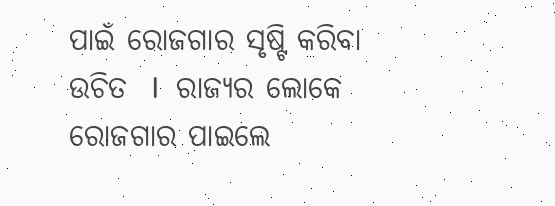ପାଇଁ ରୋଜଗାର ସୃଷ୍ଟି କରିବା ଉଚିତ  I  ରାଜ୍ୟର ଲୋକେ ରୋଜଗାର ପାଇଲେ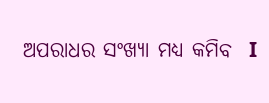ଅପରାଧର ସଂଖ୍ୟା ମଧ୍ୟ କମିବ  I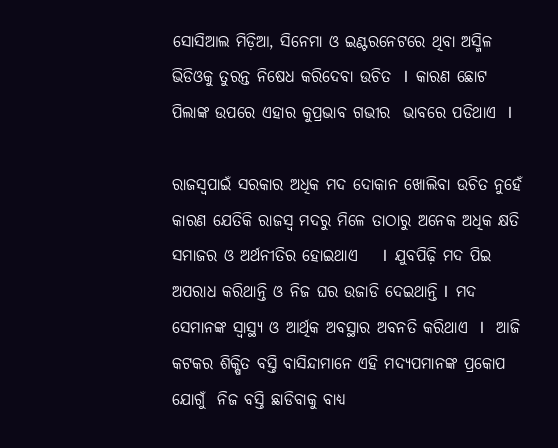ସୋସିଆଲ ମିଡ଼ିଆ, ସିନେମା ଓ ଇଣ୍ଟରନେଟରେ ଥିବା ଅସ୍ମିଳ ଭିଡିଓକୁ ତୁରନ୍ତ ନିଷେଧ କରିଦେବା ଉଚିତ  I  କାରଣ ଛୋଟ ପିଲାଙ୍କ ଉପରେ ଏହାର କୁପ୍ରଭାବ ଗଭୀର  ଭାବରେ ପଡିଥାଏ  I

ରାଜସ୍ବପାଇଁ ସରକାର ଅଧିକ ମଦ ଦୋକାନ ଖୋଲିବା ଉଚିତ ନୁହେଁ କାରଣ ଯେତିକି ରାଜସ୍ବ ମଦରୁ ମିଳେ ତାଠାରୁ ଅନେକ ଅଧିକ କ୍ଷତି  ସମାଜର ଓ ଅର୍ଥନୀତିର ହୋଇଥାଏ    I  ଯୁବପିଢ଼ି ମଦ ପିଇ ଅପରାଧ କରିଥାନ୍ତି ଓ ନିଜ ଘର ଉଜାଡି ଦେଇଥାନ୍ତି I  ମଦ ସେମାନଙ୍କ ସ୍ୱାସ୍ଥ୍ୟ ଓ ଆର୍ଥିକ ଅବସ୍ଥାର ଅବନତି କରିଥାଏ  I   ଆଜି କଟକର ଶିକ୍ଷିତ ବସ୍ତି ବାସିନ୍ଦାମାନେ ଏହି ମଦ୍ୟପମାନଙ୍କ ପ୍ରକୋପ ଯୋଗୁଁ  ନିଜ ବସ୍ତି ଛାଡିବାକୁ ବାଧ୍ୟ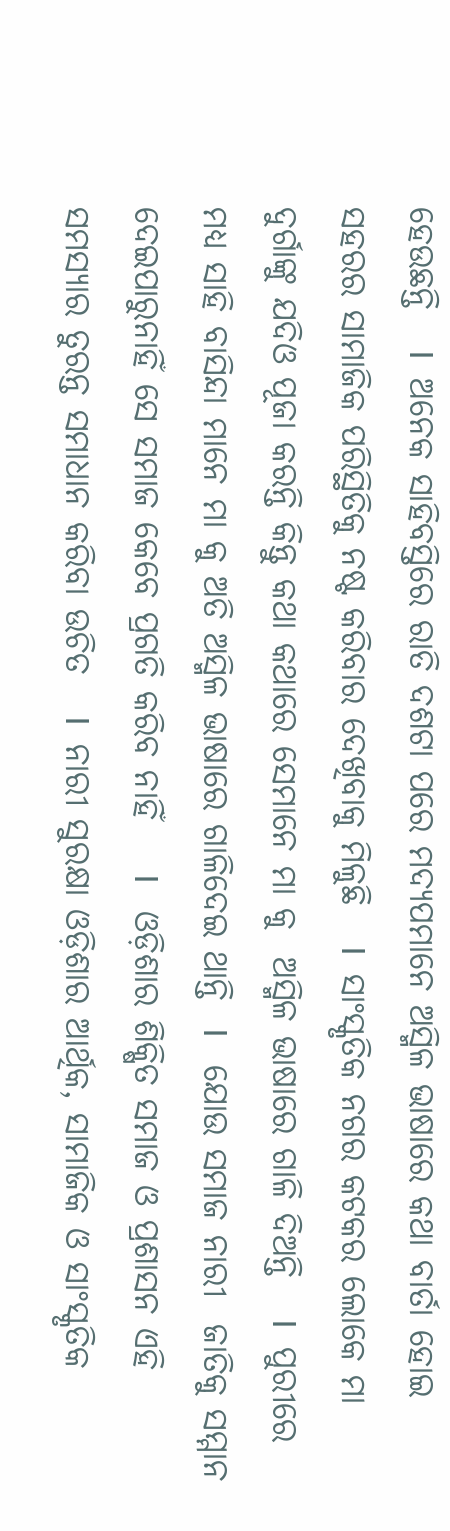ହେଉଛନ୍ତି   I  ଅନେକ ସାହିବସ୍ତିରେ ରାତି ଦଶଟା ପରେ ମଦ୍ୟପମାନେ ଅସ୍ମିଳ ଭାଷାରେ କଥା ବାର୍ତା ହୋଇ ସହରର ସାମାଜିକ ପରିସ୍ଥିତିକୁ ନଷ୍ଟ କରିବାର ଦେଖିବାକୁ ମିଳୁଛି   I  ସାଂସ୍କୃତିକ ନଗର କଟକର ଲୋକେ ମା ଦୁର୍ଗାଙ୍କୁ ଯଦିଓ ପୂଜା କରନ୍ତି କିନ୍ତୁ କଥା କଥାରେ ସେମାନେ ମା କୁ  ଅସ୍ମିଳ ଭାଷାରେ ଗାଳି ଦିଅନ୍ତି   I  ପୁରୀରେ ମଧ୍ୟ ସାହି ବାସିନ୍ଦା ମାନେ ମା କୁ ଅତି ଅସ୍ମିଳ ଭାଷାରେ ଗାଳିଦେଇ ଥାନ୍ତି  I   ଯୋଉ ସମାଜ ନାରୀ  ଜାତିକୁ ସମ୍ମାନ ଦେଇପାରୁନାହିଁ ସେ ସମାଜ କେବେ ପ୍ରଗତି କରିବ ନାହିଁ    I   ଓଡ଼ିଶାର ଶିକ୍ଷିତ ସମାଜ ଓ ପ୍ରଶାସନ ଏହି ସମସ୍ୟାର ତୁରନ୍ତ ସମାଧାନ କରିବା ଉଚିତ   I  ନାରୀ ସୁରକ୍ଷା ଓଡ଼ିଶାର ଆର୍ଥିକ, ସାମାଜିକ ଓ ସାଂସ୍କୃତିକ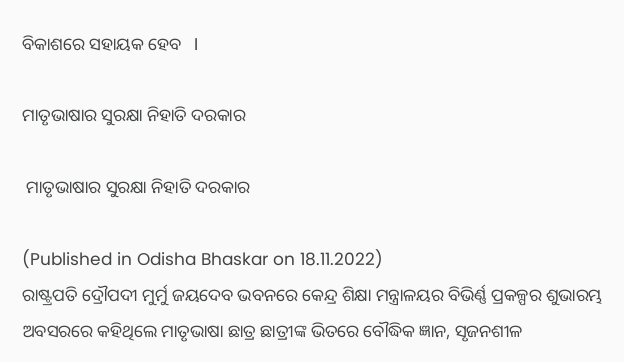ବିକାଶରେ ସହାୟକ ହେବ   I

ମାତୃଭାଷାର ସୁରକ୍ଷା ନିହାତି ଦରକାର

 ମାତୃଭାଷାର ସୁରକ୍ଷା ନିହାତି ଦରକାର

(Published in Odisha Bhaskar on 18.11.2022)
ରାଷ୍ଟ୍ରପତି ଦ୍ରୌପଦୀ ମୁର୍ମୁ ଜୟଦେବ ଭବନରେ କେନ୍ଦ୍ର ଶିକ୍ଷା ମନ୍ତ୍ରାଳୟର ବିଭିର୍ଣ୍ଣ ପ୍ରକଳ୍ପର ଶୁଭାରମ୍ଭ ଅବସରରେ କହିଥିଲେ ମାତୃଭାଷା ଛାତ୍ର ଛାତ୍ରୀଙ୍କ ଭିତରେ ବୌଦ୍ଧିକ ଜ୍ଞାନ, ସୃଜନଶୀଳ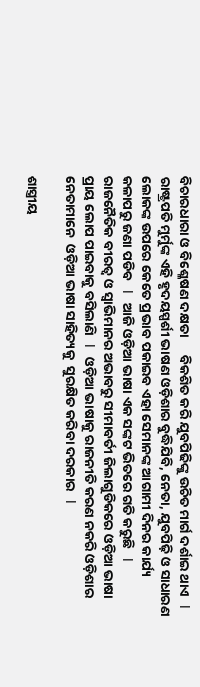ବିଚାରଧାରା ଓ ବିଶ୍ଳେଷଣ ଦକ୍ଷତା      ବିକଶିତ କରି ଯୁବପିଢିଙ୍କୁ ଉଚିତ ମାର୍ଗ ଦର୍ଶାଇ ଥାଏ   I   ରାଷ୍ଟ୍ରପତି ମୁର୍ମୁଙ୍କ ଏହି ହୃଦୟସ୍ପର୍ଶୀ ଭାଷଣ ଓଡ଼ିଶାର ବୁଦ୍ଧିଯିବି, ନେତା, ଯୁବପିଢ଼ି ଓ ସାଧାରଣ ଲୋକଙ୍କ ଉପରେ କେତେ ପ୍ରଭାବ ପକାଇବ ଏହା ସେମାନଙ୍କ ଆଗାମୀ ଦିନର କାର୍ଯ୍ୟ କଳାପରୁ ଜଣା ପଡିବ   I   ଆଜି ଓଡ଼ିଆ ଭାଷା ଏକ ସଙ୍କଟ ଭିତରେ ଗତି କରୁଛି   I  ରାଜନୈତିକ ବୀରତ୍ୱ ଓ ସ୍ୱାଭିମାନର ଅଭାବରୁ ସୀମାବର୍ତୀ ଜିଲାଗୁଡିକରେ ଓଡ଼ିଆ ଭାଷା ପ୍ରାୟ ଲୋପ ପାଇବାକୁ ବସିଲାଣି   I   ଓଡ଼ିଆ ଭାଷାକୁ ରାଜନୀତି କରଣ ନକରି ଓଡ଼ିଶାର ନେତାମାନେ  ଓଡ଼ିଆ ଭାଷା ସାହିତ୍ୟକୁ  ସୁରକ୍ଷିତ କରିବା ଦରକାର   I

ଶାସ୍ତ୍ରୀୟ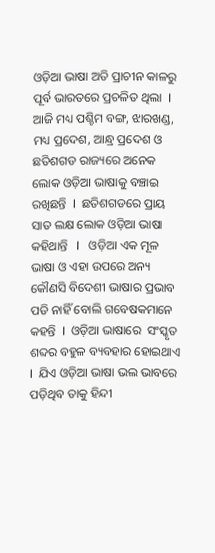ଓଡ଼ିଆ ଭାଷା ଅତି ପ୍ରାଚୀନ କାଳରୁ ପୂର୍ବ ଭାରତରେ ପ୍ରଚଳିତ ଥିଲା  I  ଆଜି ମଧ୍ୟ ପଶ୍ଚିମ ବଙ୍ଗ, ଝାରଖଣ୍ଡ, ମଧ୍ୟ ପ୍ରଦେଶ, ଆନ୍ଧ୍ର ପ୍ରଦେଶ ଓ ଛତିଶଗଡ ରାଜ୍ୟରେ ଅନେକ ଲୋକ ଓଡ଼ିଆ ଭାଷାକୁ ବଞ୍ଚାଇ ରଖିଛନ୍ତି  I  ଛତିଶଗଡରେ ପ୍ରାୟ ସାତ ଲକ୍ଷ ଲୋକ ଓଡ଼ିଆ ଭାଷା କହିଥାନ୍ତି   I   ଓଡ଼ିଆ ଏକ ମୂଳ ଭାଷା ଓ ଏହା ଉପରେ ଅନ୍ୟ କୌଣସି ବିଦେଶୀ ଭାଷାର ପ୍ରଭାବ ପଡି ନାହିଁ ବୋଲି ଗବେଷକମାନେ କହନ୍ତି  I  ଓଡ଼ିଆ ଭାଷାରେ  ସଂସ୍କୃତ ଶବ୍ଦର ବହୁଳ ବ୍ୟବହାର ହୋଇଥାଏ I  ଯିଏ ଓଡ଼ିଆ ଭାଷା ଭଲ ଭାବରେ ପଡ଼ିଥିବ ତାକୁ ହିନ୍ଦୀ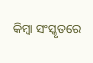କିମ୍ବା ସଂସ୍କୃତରେ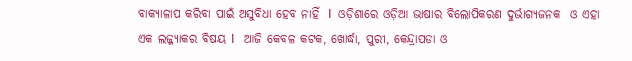ବାକ୍ୟାଳାପ କରିବା ପାଇଁ ଅସୁବିଧା ହେବ ନାହିଁ  I  ଓଡ଼ିଶାରେ ଓଡ଼ିଆ ଭାଷାର ବିଲୋପିକରଣ ଦୁର୍ଭାଗ୍ୟଜନକ  ଓ ଏହା ଏକ ଲଜ୍ଜ୍ୟାକର ବିଷୟ I   ଆଜି କେବଳ କଟକ, ଖୋର୍ଦ୍ଧା, ପୁରୀ, କେନ୍ଦ୍ରାପଡା ଓ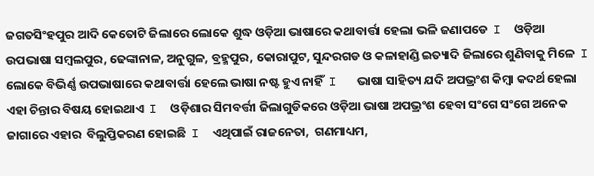ଜଗତସିଂହପୁର ଆଦି କେତୋଟି ଜିଲାରେ ଲୋକେ ଶୁଦ୍ଧ ଓଡ଼ିଆ ଭାଷାରେ କଥାବାର୍ତ୍ତା ହେଲା ଭଳି ଜଣାପଡେ  I  ଓଡ଼ିଆ ଉପଭାଷା ସମ୍ବଲପୁର, ଢେଙ୍କାନାଳ, ଅନୁଗୁଳ, ବ୍ରହ୍ମପୁର, କୋରାପୁଟ, ସୁନ୍ଦରଗଡ ଓ କଳାହାଣ୍ଡି ଇତ୍ୟାଦି ଜିଲାରେ ଶୁଣିବାକୁ ମିଳେ  I  ଲୋକେ ବିଭିର୍ଣ୍ଣ ଉପଭାଷାରେ କଥାବାର୍ତ୍ତା ହେଲେ ଭାଷା ନଷ୍ଟ ହୁଏ ନାହିଁ  I   ଭାଷା ସାହିତ୍ୟ ଯଦି ଅପଭ୍ରଂଶ କିମ୍ବା କଦର୍ଥ ହେଲା ଏହା ଚିନ୍ତାର ବିଷୟ ହୋଇଥାଏ  I  ଓଡ଼ିଶାର ସିମବର୍ତ୍ତୀ ଜିଲାଗୁଡିକରେ ଓଡ଼ିଆ ଭାଷା ଅପଭ୍ରଂଶ ହେବା ସଂଗେ ସଂଗେ ଅନେକ ଜାଗାରେ ଏହାର  ବିଲୁପ୍ତିକରଣ ହୋଇଛି  I  ଏଥିପାଇଁ ରାଜନେତା,  ଗଣମାଧ୍ୟମ,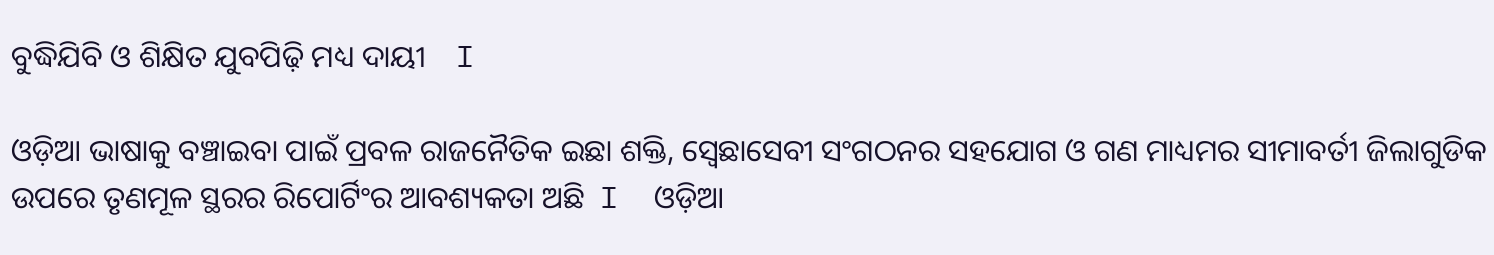ବୁଦ୍ଧିଯିବି ଓ ଶିକ୍ଷିତ ଯୁବପିଢ଼ି ମଧ୍ୟ ଦାୟୀ    I

ଓଡ଼ିଆ ଭାଷାକୁ ବଞ୍ଚାଇବା ପାଇଁ ପ୍ରବଳ ରାଜନୈତିକ ଇଛା ଶକ୍ତି, ସ୍ବେଛାସେବୀ ସଂଗଠନର ସହଯୋଗ ଓ ଗଣ ମାଧ୍ୟମର ସୀମାବର୍ତୀ ଜିଲାଗୁଡିକ ଉପରେ ତୃଣମୂଳ ସ୍ଥରର ରିପୋର୍ଟିଂର ଆବଶ୍ୟକତା ଅଛି  I  ଓଡ଼ିଆ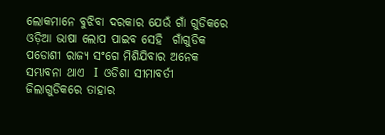ଲୋକମାନେ ବୁଝିବା ଦରକାର ଯେଉଁ ଗାଁ ଗୁଡିକରେ ଓଡ଼ିଆ ଭାଷା ଲୋପ ପାଇବ ସେହି  ଗାଁଗୁଡିକ ପଡୋଶୀ ରାଜ୍ୟ ସଂଗେ ମିଶିଯିବାର ଅନେକ ସମ୍ଭାବନା ଥାଏ  I  ଓଡିଶା ସୀମାବର୍ତୀ ଜିଲାଗୁଡିକରେ ତାହାର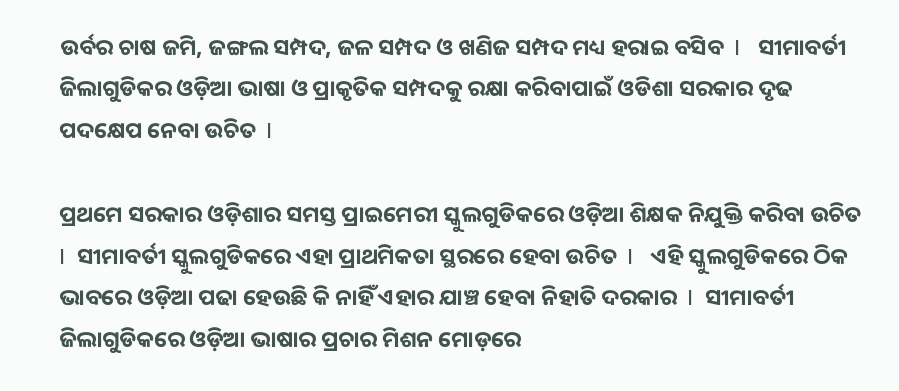ଉର୍ବର ଚାଷ ଜମି, ଜଙ୍ଗଲ ସମ୍ପଦ, ଜଳ ସମ୍ପଦ ଓ ଖଣିଜ ସମ୍ପଦ ମଧ୍ୟ ହରାଇ ବସିବ  I   ସୀମାବର୍ତୀ ଜିଲାଗୁଡିକର ଓଡ଼ିଆ ଭାଷା ଓ ପ୍ରାକୃତିକ ସମ୍ପଦକୁ ରକ୍ଷା କରିବାପାଇଁ ଓଡିଶା ସରକାର ଦୃଢ ପଦକ୍ଷେପ ନେବା ଉଚିତ  I

ପ୍ରଥମେ ସରକାର ଓଡ଼ିଶାର ସମସ୍ତ ପ୍ରାଇମେରୀ ସ୍କୁଲଗୁଡିକରେ ଓଡ଼ିଆ ଶିକ୍ଷକ ନିଯୁକ୍ତି କରିବା ଉଚିତ   I  ସୀମାବର୍ତୀ ସ୍କୁଲଗୁଡିକରେ ଏହା ପ୍ରାଥମିକତା ସ୍ଥରରେ ହେବା ଉଚିତ  I   ଏହି ସ୍କୁଲଗୁଡିକରେ ଠିକ ଭାବରେ ଓଡ଼ିଆ ପଢା ହେଉଛି କି ନାହିଁ ଏହାର ଯାଞ୍ଚ ହେବା ନିହାତି ଦରକାର  I  ସୀମାବର୍ତୀ ଜିଲାଗୁଡିକରେ ଓଡ଼ିଆ ଭାଷାର ପ୍ରଚାର ମିଶନ ମୋଡ଼ରେ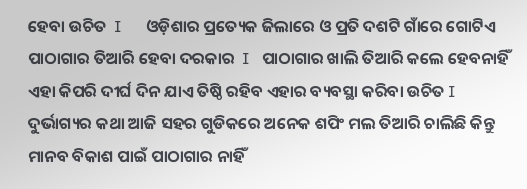ହେବା ଉଚିତ  I      ଓଡ଼ିଶାର ପ୍ରତ୍ୟେକ ଜିଲାରେ ଓ ପ୍ରତି ଦଶଟି ଗାଁରେ ଗୋଟିଏ ପାଠାଗାର ତିଆରି ହେବା ଦରକାର  I   ପାଠାଗାର ଖାଲି ତିଆରି କଲେ ହେବନାହିଁ ଏହା କିପରି ଦୀର୍ଘ ଦିନ ଯାଏ ତିଷ୍ଠି ରହିବ ଏହାର ବ୍ୟବସ୍ଥା କରିବା ଉଚିତ I  ଦୁର୍ଭାଗ୍ୟର କଥା ଆଜି ସହର ଗୁଡିକରେ ଅନେକ ଶପିଂ ମଲ ତିଆରି ଚାଲିଛି କିନ୍ତୁ ମାନବ ବିକାଶ ପାଇଁ ପାଠାଗାର ନାହିଁ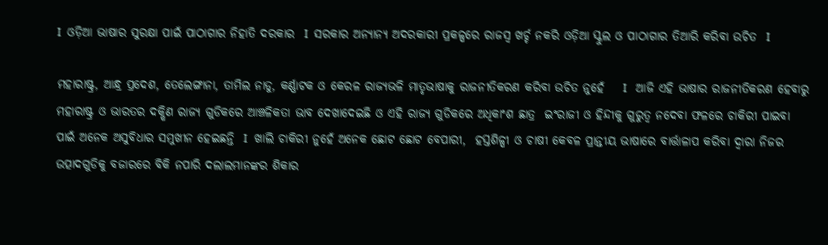I  ଓଡ଼ିଆ ଭାଷାର ସୁରକ୍ଷା ପାଇଁ ପାଠାଗାର ନିହାତି ଦରକାର  I  ସରକାର ଅନ୍ୟାନ୍ୟ ଅଦରକାରୀ ପ୍ରକଳ୍ପରେ ରାଜସ୍ବ ଖର୍ଚ୍ଚ ନକରି ଓଡ଼ିଆ ସ୍କୁଲ ଓ ପାଠାଗାର ତିଆରି କରିବା ଉଚିତ  I

ମହାରାଷ୍ଟ୍ର, ଆନ୍ଧ୍ର ପ୍ରଦେଶ, ତେଲେଙ୍ଗାନା, ତାମିଲ ନାଡୁ, କର୍ଣ୍ଣାଟକ ଓ କେରଳ ରାଜ୍ୟଭଳି ମାତୃଭାଷାକୁ ରାଜନୀତିକରଣ କରିବା ଉଚିତ ନୁହେଁ    I   ଆଜି ଏହି ଭାଷାର ରାଜନୀତିକରଣ ହେବାରୁ ମହାରାଷ୍ଟ୍ର ଓ ଭାରତର ଦକ୍ଷିଣ ରାଜ୍ୟ ଗୁଡିକରେ ଆଞ୍ଚଳିକତା ଭାବ ଦେଖାଦେଇଛି ଓ ଏହି ରାଜ୍ୟ ଗୁଡିକରେ ଅଧିକାଂଶ ଛାତ୍ର  ଇଂରାଜୀ ଓ ହିନ୍ଦୀକୁ ଗୁରୁତ୍ୱ ନଦେବା ଫଳରେ ଚାକିରୀ ପାଇବା ପାଇଁ ଅନେକ ଅସୁବିଧାର ସମୁଖୀନ ହେଇଛନ୍ତି  I  ଖାଲି ଚାକିରୀ ନୁହେଁ ଅନେକ ଛୋଟ ଛୋଟ ବେପାରୀ,  ହସ୍ତଶିଳ୍ପୀ ଓ ଚାଷୀ କେବଳ ପ୍ରାନ୍ତୀୟ ଭାଷାରେ ବାର୍ତ୍ତାଳାପ କରିବା ଦ୍ୱାରା ନିଜର ଉତ୍ପାଦଗୁଡିକୁ ବଜାରରେ ବିକି ନପାରି ଦଲାଲମାନଙ୍କର ଶିକାର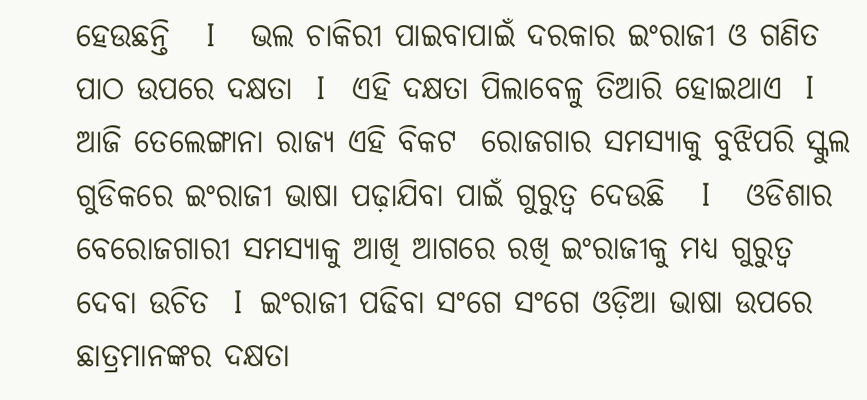ହେଉଛନ୍ତି   I    ଭଲ ଚାକିରୀ ପାଇବାପାଇଁ ଦରକାର ଇଂରାଜୀ ଓ ଗଣିତ ପାଠ ଉପରେ ଦକ୍ଷତା  I   ଏହି ଦକ୍ଷତା ପିଲାବେଳୁ ତିଆରି ହୋଇଥାଏ  I   ଆଜି ତେଲେଙ୍ଗାନା ରାଜ୍ୟ ଏହି ବିକଟ  ରୋଜଗାର ସମସ୍ୟାକୁ ବୁଝିପରି ସ୍କୁଲ ଗୁଡିକରେ ଇଂରାଜୀ ଭାଷା ପଢ଼ାଯିବା ପାଇଁ ଗୁରୁତ୍ୱ ଦେଉଛି   I    ଓଡିଶାର ବେରୋଜଗାରୀ ସମସ୍ୟାକୁ ଆଖି ଆଗରେ ରଖି ଇଂରାଜୀକୁ ମଧ୍ୟ ଗୁରୁତ୍ୱ ଦେବା ଉଚିତ  I  ଇଂରାଜୀ ପଢିବା ସଂଗେ ସଂଗେ ଓଡ଼ିଆ ଭାଷା ଉପରେ ଛାତ୍ରମାନଙ୍କର ଦକ୍ଷତା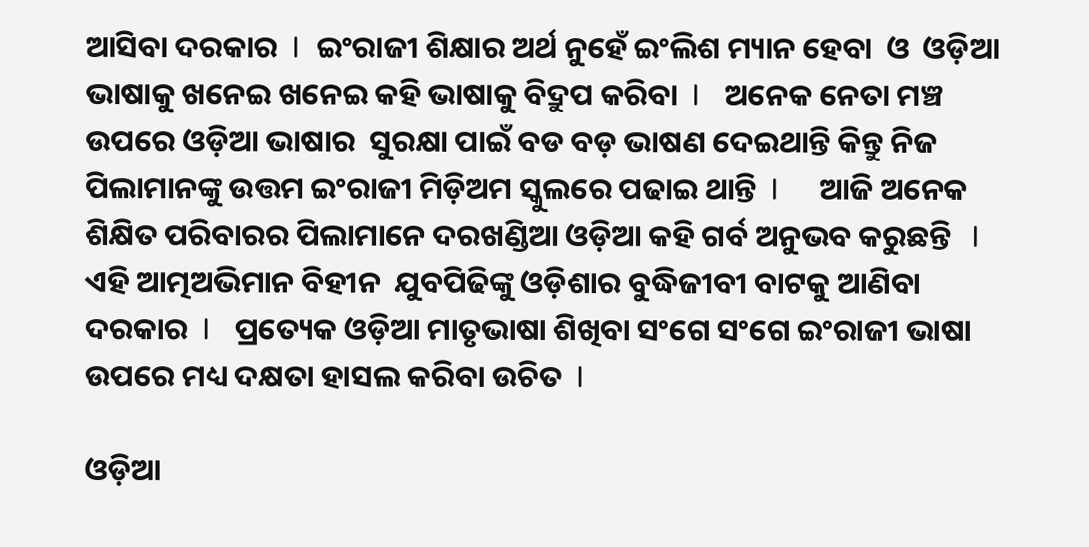ଆସିବା ଦରକାର  I  ଇଂରାଜୀ ଶିକ୍ଷାର ଅର୍ଥ ନୁହେଁ ଇଂଲିଶ ମ୍ୟାନ ହେବା  ଓ  ଓଡ଼ିଆ ଭାଷାକୁ ଖନେଇ ଖନେଇ କହି ଭାଷାକୁ ବିଦ୍ରୁପ କରିବା  I   ଅନେକ ନେତା ମଞ୍ଚ ଉପରେ ଓଡ଼ିଆ ଭାଷାର  ସୁରକ୍ଷା ପାଇଁ ବଡ ବଡ଼ ଭାଷଣ ଦେଇଥାନ୍ତି କିନ୍ତୁ ନିଜ ପିଲାମାନଙ୍କୁ ଉତ୍ତମ ଇଂରାଜୀ ମିଡ଼ିଅମ ସ୍କୁଲରେ ପଢାଇ ଥାନ୍ତି  I     ଆଜି ଅନେକ ଶିକ୍ଷିତ ପରିବାରର ପିଲାମାନେ ଦରଖଣ୍ଡିଆ ଓଡ଼ିଆ କହି ଗର୍ବ ଅନୁଭବ କରୁଛନ୍ତି   I  ଏହି ଆତ୍ମଅଭିମାନ ବିହୀନ  ଯୁବପିଢିଙ୍କୁ ଓଡ଼ିଶାର ବୁଦ୍ଧିଜୀବୀ ବାଟକୁ ଆଣିବା ଦରକାର  I   ପ୍ରତ୍ୟେକ ଓଡ଼ିଆ ମାତୃଭାଷା ଶିଖିବା ସଂଗେ ସଂଗେ ଇଂରାଜୀ ଭାଷା ଉପରେ ମଧ୍ୟ ଦକ୍ଷତା ହାସଲ କରିବା ଉଚିତ  I

ଓଡ଼ିଆ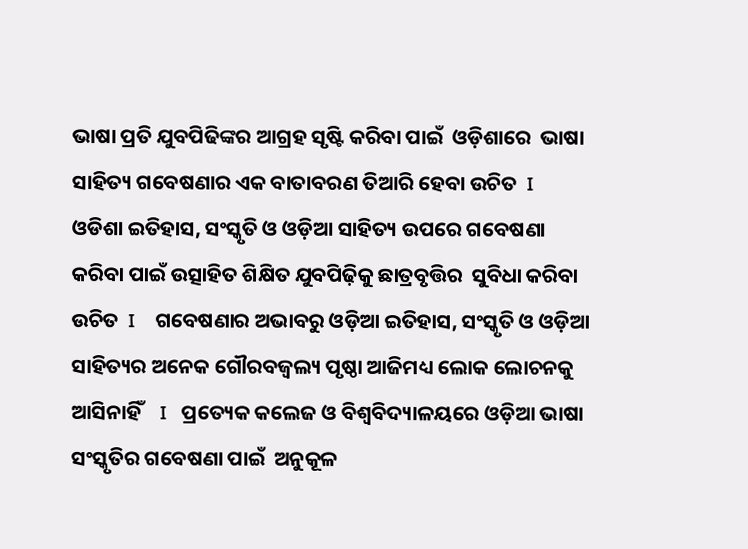ଭାଷା ପ୍ରତି ଯୁବପିଢିଙ୍କର ଆଗ୍ରହ ସୃଷ୍ଟି କରିବା ପାଇଁ  ଓଡ଼ିଶାରେ  ଭାଷା ସାହିତ୍ୟ ଗବେଷଣାର ଏକ ବାତାବରଣ ତିଆରି ହେବା ଉଚିତ  I   ଓଡିଶା ଇତିହାସ, ସଂସ୍କୃତି ଓ ଓଡ଼ିଆ ସାହିତ୍ୟ ଉପରେ ଗବେଷଣା କରିବା ପାଇଁ ଉତ୍ସାହିତ ଶିକ୍ଷିତ ଯୁବପିଢ଼ିକୁ ଛାତ୍ରବୃତ୍ତିର  ସୁବିଧା କରିବା ଉଚିତ  I    ଗବେଷଣାର ଅଭାବରୁ ଓଡ଼ିଆ ଇତିହାସ, ସଂସ୍କୃତି ଓ ଓଡ଼ିଆ ସାହିତ୍ୟର ଅନେକ ଗୌରବଜ୍ୱଲ୍ୟ ପୃଷ୍ଠା ଆଜିମଧ୍ୟ ଲୋକ ଲୋଚନକୁ ଆସିନାହିଁ    I   ପ୍ରତ୍ୟେକ କଲେଜ ଓ ବିଶ୍ୱବିଦ୍ୟାଳୟରେ ଓଡ଼ିଆ ଭାଷା ସଂସ୍କୃତିର ଗବେଷଣା ପାଇଁ  ଅନୁକୂଳ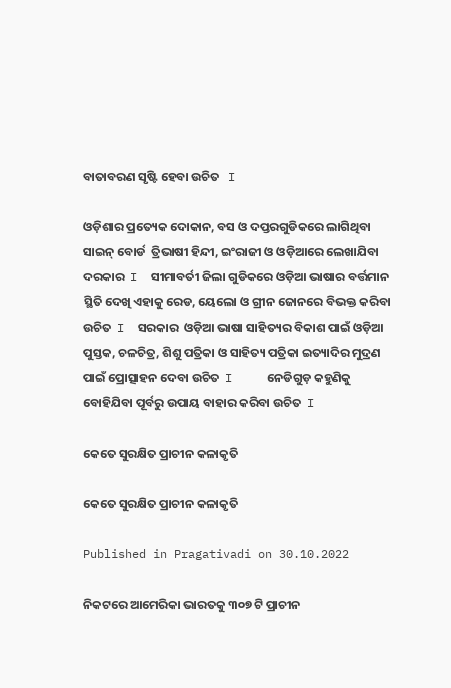ବାତାବରଣ ସୃଷ୍ଟି ହେବା ଉଚିତ   I

ଓଡ଼ିଶାର ପ୍ରତ୍ୟେକ ଦୋକାନ, ବସ ଓ ଦପ୍ତରଗୁଡିକରେ ଲାଗିଥିବା ସାଇନ୍ ବୋର୍ଡ  ତ୍ରିଭାଷୀ ହିନ୍ଦୀ, ଇଂରାଜୀ ଓ ଓଡ଼ିଆରେ ଲେଖାଯିବା ଦରକାର  I  ସୀମାବର୍ତୀ ଜିଲା ଗୁଡିକରେ ଓଡ଼ିଆ ଭାଷାର ବର୍ତ୍ତମାନ ସ୍ଥିତି ଦେଖି ଏହାକୁ ରେଡ, ୟେଲୋ ଓ ଗ୍ରୀନ ଜୋନରେ ବିଭକ୍ତ କରିବା ଉଚିତ  I  ସରକାର  ଓଡ଼ିଆ ଭାଷା ସାହିତ୍ୟର ବିକାଶ ପାଇଁ ଓଡ଼ିଆ ପୁସ୍ତକ, ଚଳଚିତ୍ର, ଶିଶୁ ପତ୍ରିକା ଓ ସାହିତ୍ୟ ପତ୍ରିକା ଇତ୍ୟାଦିର ମୁଦ୍ରଣ ପାଇଁ ପ୍ରୋତ୍ସାହନ ଦେବା ଉଚିତ  I     ନେଡିଗୁଡ଼ କହୁଣିକୁ ବୋହିଯିବା ପୂର୍ବରୁ ଉପାୟ ବାହାର କରିବା ଉଚିତ  I

କେତେ ସୁରକ୍ଷିତ ପ୍ରାଚୀନ କଳାକୃତି

କେତେ ସୁରକ୍ଷିତ ପ୍ରାଚୀନ କଳାକୃତି

Published in Pragativadi on 30.10.2022

ନିକଟରେ ଆମେରିକା ଭାରତକୁ ୩୦୭ ଟି ପ୍ରାଚୀନ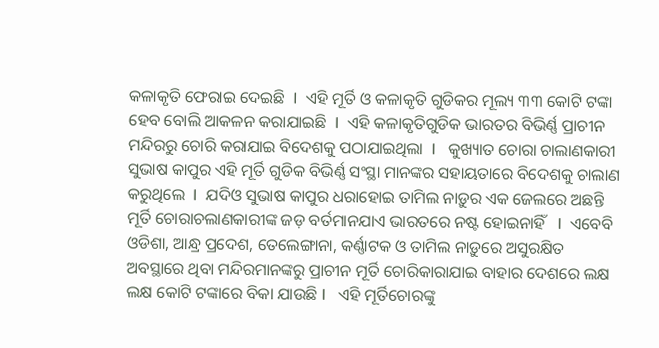କଳାକୃତି ଫେରାଇ ଦେଇଛି  I  ଏହି ମୂର୍ତି ଓ କଳାକୃତି ଗୁଡିକର ମୂଲ୍ୟ ୩୩ କୋଟି ଟଙ୍କା ହେବ ବୋଲି ଆକଳନ କରାଯାଇଛି  I  ଏହି କଳାକୃତିଗୁଡିକ ଭାରତର ବିଭିର୍ଣ୍ଣ ପ୍ରାଚୀନ ମନ୍ଦିରରୁ ଚୋରି କରାଯାଇ ବିଦେଶକୁ ପଠାଯାଇଥିଲା  I   କୁଖ୍ୟାତ ଚୋରା ଚାଲାଣକାରୀ ସୁଭାଷ କାପୁର ଏହି ମୂର୍ତି ଗୁଡିକ ବିଭିର୍ଣ୍ଣ ସଂସ୍ଥା ମାନଙ୍କର ସହାୟତାରେ ବିଦେଶକୁ ଚାଲାଣ କରୁଥିଲେ  I  ଯଦିଓ ସୁଭାଷ କାପୁର ଧରାହୋଇ ତାମିଲ ନାଡ଼ୁର ଏକ ଜେଲରେ ଅଛନ୍ତି ମୂର୍ତି ଚୋରାଚଲାଣକାରୀଙ୍କ ଜଡ଼ ବର୍ତମାନଯାଏ ଭାରତରେ ନଷ୍ଟ ହୋଇନାହିଁ   I  ଏବେବି ଓଡିଶା, ଆନ୍ଧ୍ର ପ୍ରଦେଶ, ତେଲେଙ୍ଗାନା, କର୍ଣ୍ଣାଟକ ଓ ତାମିଲ ନାଡ଼ୁରେ ଅସୁରକ୍ଷିତ ଅବସ୍ଥାରେ ଥିବା ମନ୍ଦିରମାନଙ୍କରୁ ପ୍ରାଚୀନ ମୂର୍ତି ଚୋରିକାରାଯାଇ ବାହାର ଦେଶରେ ଲକ୍ଷ ଲକ୍ଷ କୋଟି ଟଙ୍କାରେ ବିକା ଯାଉଛି I   ଏହି ମୂର୍ତିଚୋରଙ୍କୁ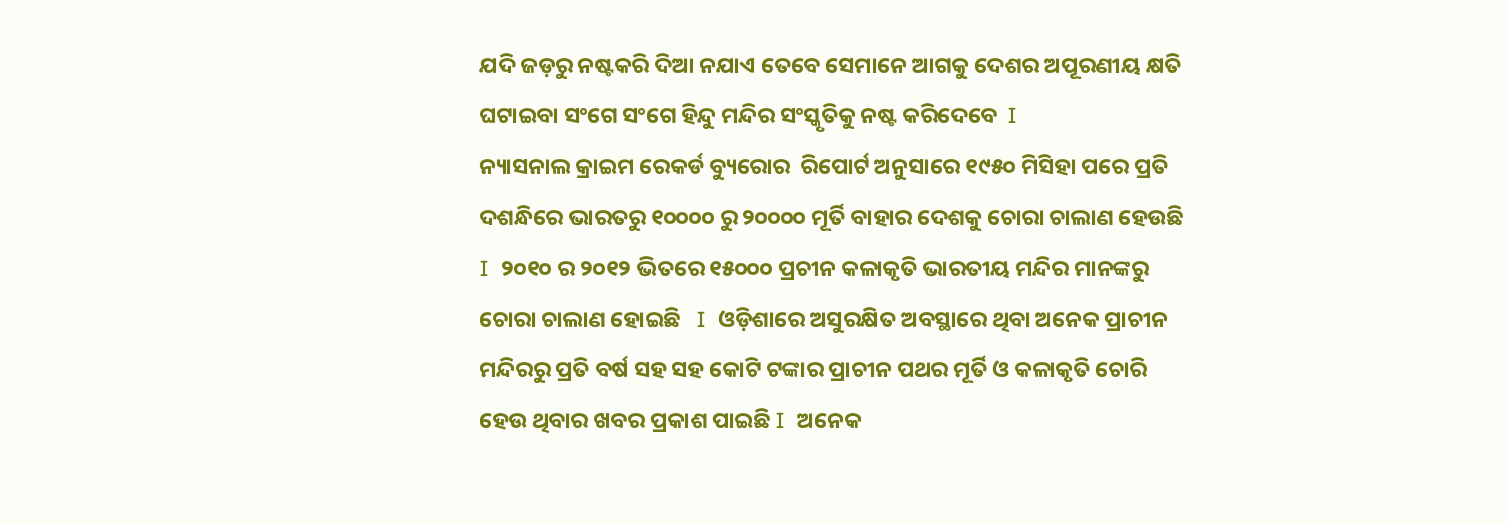ଯଦି ଜଡ଼ରୁ ନଷ୍ଟକରି ଦିଆ ନଯାଏ ତେବେ ସେମାନେ ଆଗକୁ ଦେଶର ଅପୂରଣୀୟ କ୍ଷତି ଘଟାଇବା ସଂଗେ ସଂଗେ ହିନ୍ଦୁ ମନ୍ଦିର ସଂସ୍କୃତିକୁ ନଷ୍ଟ କରିଦେବେ  I
ନ୍ୟାସନାଲ କ୍ରାଇମ ରେକର୍ଡ ବ୍ୟୁରୋର  ରିପୋର୍ଟ ଅନୁସାରେ ୧୯୫୦ ମିସିହା ପରେ ପ୍ରତି ଦଶନ୍ଧିରେ ଭାରତରୁ ୧୦୦୦୦ ରୁ ୨୦୦୦୦ ମୂର୍ତି ବାହାର ଦେଶକୁ ଚୋରା ଚାଲାଣ ହେଉଛି I  ୨୦୧୦ ର ୨୦୧୨ ଭିତରେ ୧୫୦୦୦ ପ୍ରଚୀନ କଳାକୃତି ଭାରତୀୟ ମନ୍ଦିର ମାନଙ୍କରୁ ଚୋରା ଚାଲାଣ ହୋଇଛି   I  ଓଡ଼ିଶାରେ ଅସୁରକ୍ଷିତ ଅବସ୍ଥାରେ ଥିବା ଅନେକ ପ୍ରାଚୀନ ମନ୍ଦିରରୁ ପ୍ରତି ବର୍ଷ ସହ ସହ କୋଟି ଟଙ୍କାର ପ୍ରାଚୀନ ପଥର ମୂର୍ତି ଓ କଳାକୃତି ଚୋରି ହେଉ ଥିବାର ଖବର ପ୍ରକାଶ ପାଇଛି I  ଅନେକ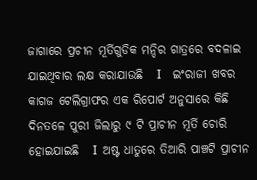ଜାଗାରେ ପ୍ରଚୀନ ମୂର୍ତିଗୁଡିକ ମନ୍ଦିର ଗାତ୍ରରେ ବଦଳାଇ ଯାଇଥିବାର ଲକ୍ଷ କରାଯାଉଛି   I    ଇଂରାଜୀ ଖବର କାଗଜ ଟେଲିଗ୍ରାଫର ଏକ ରିପୋର୍ଟ ଅନୁସାରେ କିଛି ଦିନତଳେ ପୁରୀ ଜିଲାରୁ ୯ ଟି ପ୍ରାଚୀନ ମୂର୍ତି ଚୋରି ହୋଇଯାଇଛି   I  ଅଷ୍ଟ ଧାତୁରେ ତିଆରି ପାଞ୍ଚଟି ପ୍ରାଚୀନ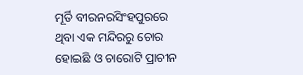ମୂର୍ତି ବୀରନରସିଂହପୁରରେ ଥିବା ଏକ ମନ୍ଦିରରୁ ଚୋର ହୋଇଛି ଓ ଚାରୋଟି ପ୍ରାଚୀନ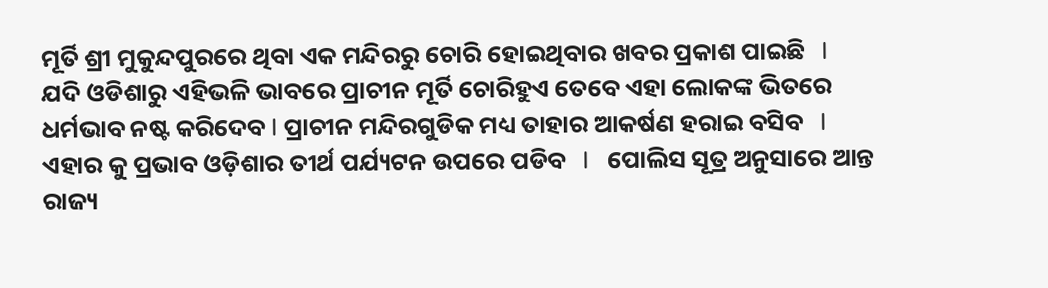ମୂର୍ତି ଶ୍ରୀ ମୁକୁନ୍ଦପୁରରେ ଥିବା ଏକ ମନ୍ଦିରରୁ ଚୋରି ହୋଇଥିବାର ଖବର ପ୍ରକାଶ ପାଇଛି   I    ଯଦି ଓଡିଶାରୁ ଏହିଭଳି ଭାବରେ ପ୍ରାଚୀନ ମୂର୍ତି ଚୋରିହୁଏ ତେବେ ଏହା ଲୋକଙ୍କ ଭିତରେ ଧର୍ମଭାବ ନଷ୍ଟ କରିଦେବ I ପ୍ରାଚୀନ ମନ୍ଦିରଗୁଡିକ ମଧ୍ୟ ତାହାର ଆକର୍ଷଣ ହରାଇ ବସିବ   I     ଏହାର କୁ ପ୍ରଭାବ ଓଡ଼ିଶାର ତୀର୍ଥ ପର୍ଯ୍ୟଟନ ଉପରେ ପଡିବ   I   ପୋଲିସ ସୂତ୍ର ଅନୁସାରେ ଆନ୍ତ ରାଜ୍ୟ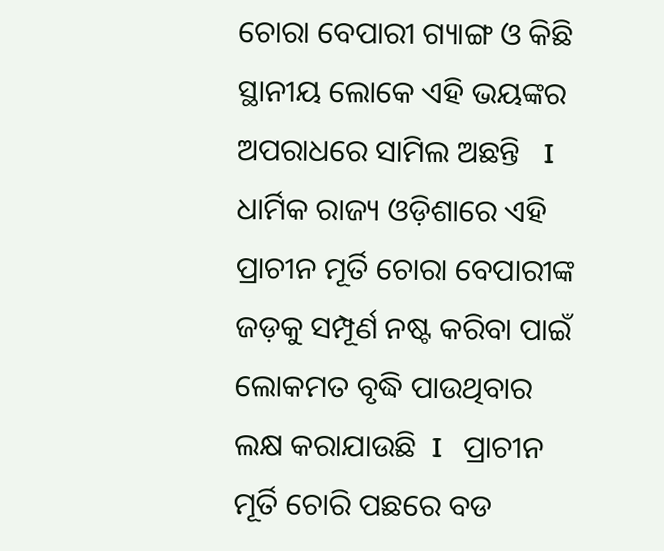ଚୋରା ବେପାରୀ ଗ୍ୟାଙ୍ଗ ଓ କିଛି ସ୍ଥାନୀୟ ଲୋକେ ଏହି ଭୟଙ୍କର ଅପରାଧରେ ସାମିଲ ଅଛନ୍ତି   I  ଧାର୍ମିକ ରାଜ୍ୟ ଓଡ଼ିଶାରେ ଏହି ପ୍ରାଚୀନ ମୂର୍ତି ଚୋରା ବେପାରୀଙ୍କ ଜଡ଼କୁ ସମ୍ପୂର୍ଣ ନଷ୍ଟ କରିବା ପାଇଁ ଲୋକମତ ବୃଦ୍ଧି ପାଉଥିବାର ଲକ୍ଷ କରାଯାଉଛି  I   ପ୍ରାଚୀନ ମୂର୍ତି ଚୋରି ପଛରେ ବଡ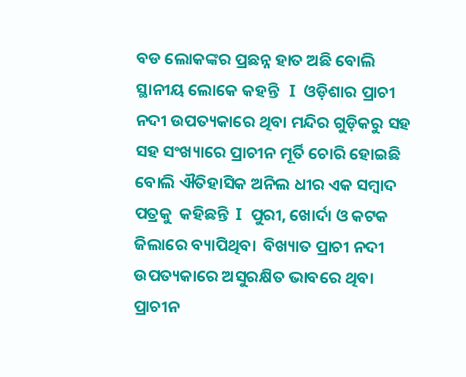ବଡ ଲୋକଙ୍କର ପ୍ରଛନ୍ନ ହାତ ଅଛି ବୋଲି ସ୍ଥାନୀୟ ଲୋକେ କହନ୍ତି   I  ଓଡ଼ିଶାର ପ୍ରାଚୀ ନଦୀ ଉପତ୍ୟକାରେ ଥିବା ମନ୍ଦିର ଗୁଡ଼ିକରୁ ସହ ସହ ସଂଖ୍ୟାରେ ପ୍ରାଚୀନ ମୂର୍ତି ଚୋରି ହୋଇଛି ବୋଲି ଐତିହାସିକ ଅନିଲ ଧୀର ଏକ ସମ୍ବାଦ ପତ୍ରକୁ  କହିଛନ୍ତି  I  ପୁରୀ, ଖୋର୍ଦା ଓ କଟକ ଜିଲାରେ ବ୍ୟାପିଥିବା  ବିଖ୍ୟାତ ପ୍ରାଚୀ ନଦୀ ଉପତ୍ୟକାରେ ଅସୁରକ୍ଷିତ ଭାବରେ ଥିବା ପ୍ରାଚୀନ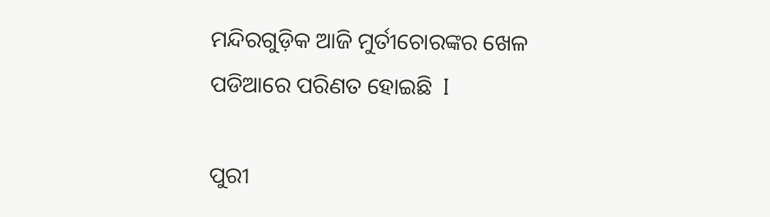ମନ୍ଦିରଗୁଡ଼ିକ ଆଜି ମୁର୍ତୀଚୋରଙ୍କର ଖେଳ ପଡିଆରେ ପରିଣତ ହୋଇଛି  I

ପୁରୀ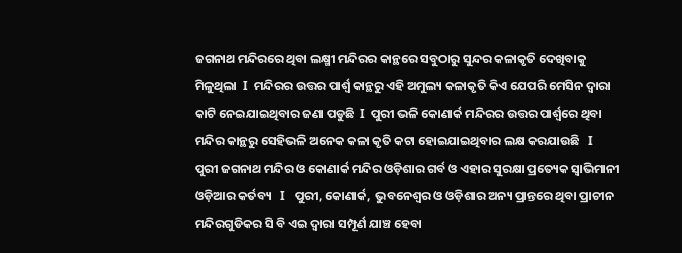ଜଗନାଥ ମନ୍ଦିରରେ ଥିବା ଲକ୍ଷ୍ମୀ ମନ୍ଦିରର କାନ୍ଥରେ ସବୁଠାରୁ ସୁନ୍ଦର କଳାକୃତି ଦେଖିବାକୁ ମିଳୁଥିଲା  I  ମନ୍ଦିରର ଉତ୍ତର ପାର୍ଶ୍ୱ କାନ୍ଥରୁ ଏହି ଅମୁଲ୍ୟ କଳାକୃତି କିଏ ଯେପରି ମେସିନ ଦ୍ୱାରା କାଟି ନେଇଯାଇଥିବାର ଜଣା ପଡୁଛି  I  ପୁରୀ ଭଳି କୋଣାର୍କ ମନ୍ଦିରର ଉତ୍ତର ପାର୍ଶ୍ୱରେ ଥିବା ମନ୍ଦିର କାନ୍ଥରୁ ସେହିଭଳି ଅନେକ କଳା କୃତି କଟା ହୋଇଯାଇଥିବାର ଲକ୍ଷ କରଯାଉଛି   I  ପୁରୀ ଜଗନାଥ ମନ୍ଦିର ଓ କୋଣାର୍କ ମନ୍ଦିର ଓଡ଼ିଶାର ଗର୍ବ ଓ ଏହାର ସୁରକ୍ଷା ପ୍ରତ୍ୟେକ ସ୍ୱାଭିମାନୀ ଓଡ଼ିଆର କର୍ତବ୍ୟ   I   ପୁରୀ, କୋଣାର୍କ,  ଭୁବନେଶ୍ୱର ଓ ଓଡ଼ିଶାର ଅନ୍ୟ ପ୍ରାନ୍ତରେ ଥିବା ପ୍ରାଚୀନ ମନ୍ଦିରଗୁଡିକର ସି ବି ଏଇ ଦ୍ୱାରା ସମ୍ପୂର୍ଣ ଯାଞ୍ଚ ହେବା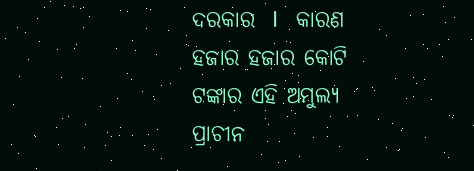ଦରକାର  I   କାରଣ ହଜାର ହଜାର କୋଟି ଟଙ୍କାର ଏହି ଅମୁଲ୍ୟ ପ୍ରାଚୀନ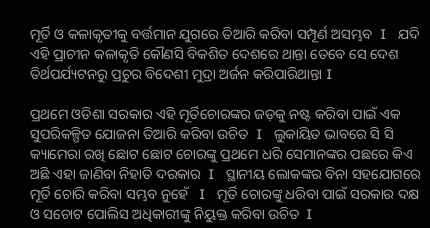ମୂର୍ତି ଓ କଳାକୃତୀକୁ ବର୍ତ୍ତମାନ ଯୁଗରେ ତିଆରି କରିବା ସମ୍ପୂର୍ଣ ଅସମ୍ଭବ  I   ଯଦି ଏହି ପ୍ରାଚୀନ କଳାକୃତି କୌଣସି ବିକଶିତ ଦେଶରେ ଥାନ୍ତା ତେବେ ସେ ଦେଶ ତିର୍ଥପର୍ଯ୍ୟଟନରୁ ପ୍ରଚୁର ବିଦେଶୀ ମୁଦ୍ରା ଅର୍ଜନ କରିପାରିଥାନ୍ତା I

ପ୍ରଥମେ ଓଡିଶା ସରକାର ଏହି ମୂର୍ତିଚୋରଙ୍କର ଜଡ଼କୁ ନଷ୍ଟ କରିବା ପାଇଁ ଏକ ସୁପରିକଳ୍ପିତ ଯୋଜନା ତିଆରି କରିବା ଉଚିତ  I   ଲୁକାୟିତ ଭାବରେ ସି ସି କ୍ୟାମେରା ରଖି ଛୋଟ ଛୋଟ ଚୋରଙ୍କୁ ପ୍ରଥମେ ଧରି ସେମାନଙ୍କର ପଛରେ କିଏ ଅଛି ଏହା ଜାଣିବା ନିହାତି ଦରକାର  I   ସ୍ଥାନୀୟ ଲୋକଙ୍କର ବିନା ସହଯୋଗରେ ମୂର୍ତି ଚୋରି କରିବା ସମ୍ଭବ ନୁହେଁ   I   ମୂର୍ତି ଚୋରଙ୍କୁ ଧରିବା ପାଇଁ ସରକାର ଦକ୍ଷ ଓ ସଚୋଟ ପୋଲିସ ଅଧିକାରୀଙ୍କୁ ନିୟୁକ୍ତ କରିବା ଉଚିତ  I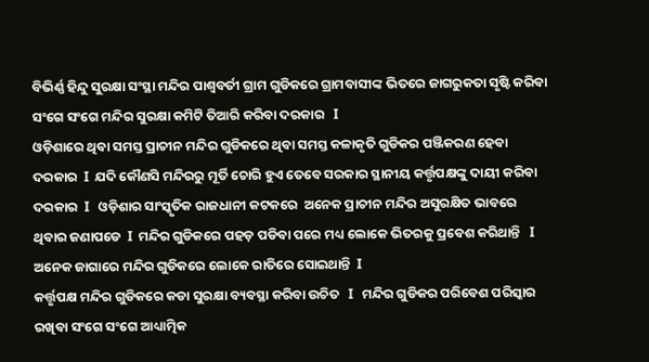ବିଭିର୍ଣ୍ଣ ହିନ୍ଦୁ ସୁରକ୍ଷା ସଂସ୍ଥା ମନ୍ଦିର ପାଶ୍ୱବର୍ତୀ ଗ୍ରାମ ଗୁଡିକରେ ଗ୍ରାମବାସୀଙ୍କ ଭିତରେ ଜାଗରୁକତା ସୃଷ୍ଟି କରିବା ସଂଗେ ସଂଗେ ମନ୍ଦିର ସୁରକ୍ଷା କମିଟି ତିଆରି କରିବା ଦରକାର   I
ଓଡ଼ିଶାରେ ଥିବା ସମସ୍ତ ପ୍ରାଚୀନ ମନ୍ଦିର ଗୁଡିକରେ ଥିବା ସମସ୍ତ କଳାକୃତି ଗୁଡିକର ପଞ୍ଜିକରଣ ହେବା ଦରକାର  I  ଯଦି କୌଣସି ମନ୍ଦିରରୁ ମୂର୍ତି ଚୋରି ହୁଏ ତେବେ ସରକାର ସ୍ଥାନୀୟ କର୍ତ୍ତୃପକ୍ଷଙ୍କୁ ଦାୟୀ କରିବା ଦରକାର  I   ଓଡ଼ିଶାର ସାଂସ୍କୃତିକ ରାଜଧାନୀ କଟକରେ  ଅନେକ ପ୍ରାଚୀନ ମନ୍ଦିର ଅସୁରକ୍ଷିତ ଭାବରେ ଥିବାର ଜଣାପଡେ  I  ମନ୍ଦିର ଗୁଡିକରେ ପହଡ଼ ପଡିବା ପରେ ମଧ୍ୟ ଲୋକେ ଭିତରକୁ ପ୍ରବେଶ କରିଥାନ୍ତି   I  ଅନେକ ଜାଗାରେ ମନ୍ଦିର ଗୁଡିକରେ ଲୋକେ ରାତିରେ ସୋଇଥାନ୍ତି  I
କର୍ତ୍ତୃପକ୍ଷ ମନ୍ଦିର ଗୁଡିକରେ କଡା ସୁରକ୍ଷା ବ୍ୟବସ୍ଥା କରିବା ଉଚିତ   I   ମନ୍ଦିର ଗୁଡିକର ପରିବେଶ ପରିସ୍କାର ରଖିବା ସଂଗେ ସଂଗେ ଆଧ୍ୟାତ୍ମିକ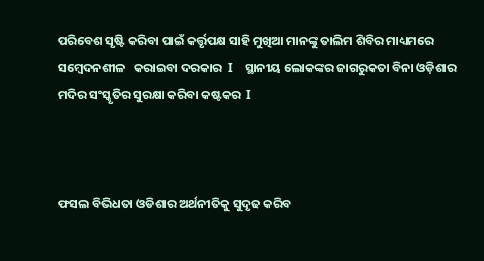ପରିବେଶ ସୃଷ୍ଟି କରିବା ପାଇଁ କର୍ତ୍ତୃପକ୍ଷ ସାହି ମୁଖିଆ ମାନଙ୍କୁ ତାଲିମ ଶିବିର ମାଧ୍ୟମରେ   ସମ୍ବେଦନଶୀଳ   କରାଇବା ଦରକାର  I    ସ୍ଥାନୀୟ ଲୋକଙ୍କର ଜାଗରୁକତା ବିନା ଓଡ଼ିଶାର ମଦିର ସଂସ୍କୃତିର ସୁରକ୍ଷା କରିବା କଷ୍ଟକର  I



ଫସଲ ବିଭିଧତା ଓଡିଶାର ଅର୍ଥନୀତିକୁ ସୁଦୃଢ କରିବ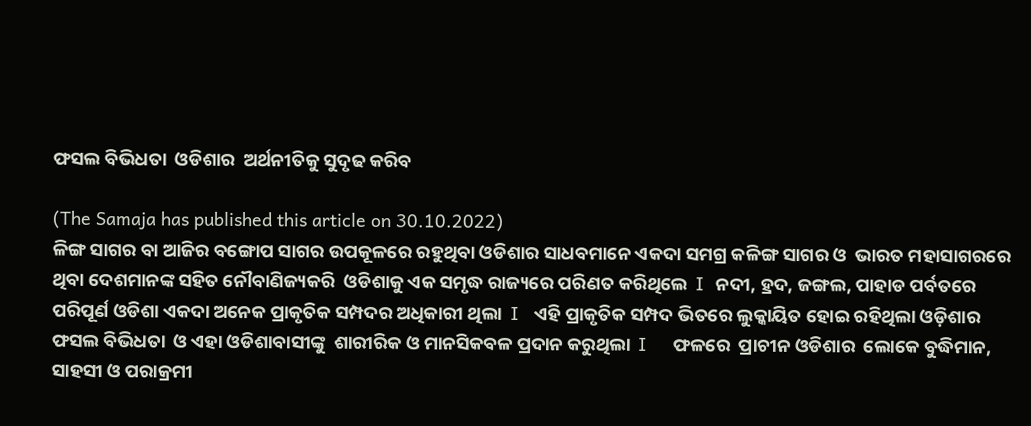ଫସଲ ବିଭିଧତା  ଓଡିଶାର  ଅର୍ଥନୀତିକୁ ସୁଦୃଢ କରିବ

(The Samaja has published this article on 30.10.2022)
ଳିଙ୍ଗ ସାଗର ବା ଆଜିର ବଙ୍ଗୋପ ସାଗର ଉପକୂଳରେ ରହୁଥିବା ଓଡିଶାର ସାଧବମାନେ ଏକଦା ସମଗ୍ର କଳିଙ୍ଗ ସାଗର ଓ  ଭାରତ ମହାସାଗରରେ ଥିବା ଦେଶମାନଙ୍କ ସହିତ ନୌବାଣିଜ୍ୟକରି  ଓଡିଶାକୁ ଏକ ସମୃଦ୍ଧ ରାଜ୍ୟରେ ପରିଣତ କରିଥିଲେ  I  ନଦୀ, ହ୍ରଦ, ଜଙ୍ଗଲ, ପାହାଡ ପର୍ବତରେ ପରିପୂର୍ଣ ଓଡିଶା ଏକଦା ଅନେକ ପ୍ରାକୃତିକ ସମ୍ପଦର ଅଧିକାରୀ ଥିଲା  I   ଏହି ପ୍ରାକୃତିକ ସମ୍ପଦ ଭିତରେ ଲୁକ୍କାୟିତ ହୋଇ ରହିଥିଲା ଓଡ଼ିଶାର ଫସଲ ବିଭିଧତା  ଓ ଏହା ଓଡିଶାବାସୀଙ୍କୁ  ଶାରୀରିକ ଓ ମାନସିକବଳ ପ୍ରଦାନ କରୁଥିଲା  I     ଫଳରେ  ପ୍ରାଚୀନ ଓଡିଶାର  ଲୋକେ ବୁଦ୍ଧିମାନ, ସାହସୀ ଓ ପରାକ୍ରମୀ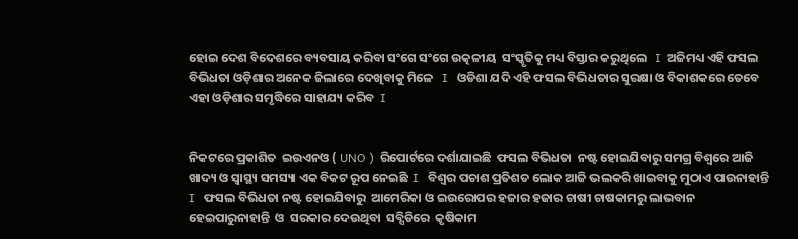ହୋଇ ଦେଶ ବିଦେଶରେ ବ୍ୟବସାୟ କରିବା ସଂଗେ ସଂଗେ ଉତ୍କଳୀୟ  ସଂସ୍କୃତିକୁ ମଧ୍ୟ ବିସ୍ତାର କରୁଥିଲେ   I  ଅଜିମଧ୍ୟ ଏହି ଫସଲ ବିଭିଧତା ଓଡ଼ିଶାର ଅନେକ ଜିଲାରେ ଦେଖିବାକୁ ମିଳେ   I   ଓଡିଶା ଯଦି ଏହି ଫସଲ ବିଭିଧତାର ସୁରକ୍ଷା ଓ ବିକାଶକରେ ତେବେ ଏହା ଓଡ଼ିଶାର ସମୃଦ୍ଧିରେ ସାହାଯ୍ୟ କରିବ  I


ନିକଟରେ ପ୍ରକାଶିତ  ଇଉଏନଓ ( UNO )  ରିପୋର୍ଟରେ ଦର୍ଶାଯାଇଛି  ଫସଲ ବିଭିଧତା  ନଷ୍ଟ ହୋଇଯିବାରୁ ସମଗ୍ର ବିଶ୍ୱରେ ଆଜି ଖାଦ୍ୟ ଓ ସ୍ୱାସ୍ଥ୍ୟ ସମସ୍ୟା ଏକ ବିକଟ ରୂପ ନେଇଛି  I   ବିଶ୍ୱର ପଚାଶ ପ୍ରତିଶତ ଲୋକ ଆଜି ଭଲକରି ଖାଇବାକୁ ମୁଠାଏ ପାଉନାହାନ୍ତି   I   ଫସଲ ବିଭିଧତା ନଷ୍ଟ ହୋଇଯିବାରୁ  ଆମେରିକା ଓ ଇଉରୋପର ହଜାର ହଜାର ଚାଷୀ ଚାଷକାମରୁ ଲାଭବାନ ହେଇପାରୁନାହାନ୍ତି  ଓ  ସରକାର ଦେଉଥିବା  ସବ୍ସିଡିରେ  କୃଷିକାମ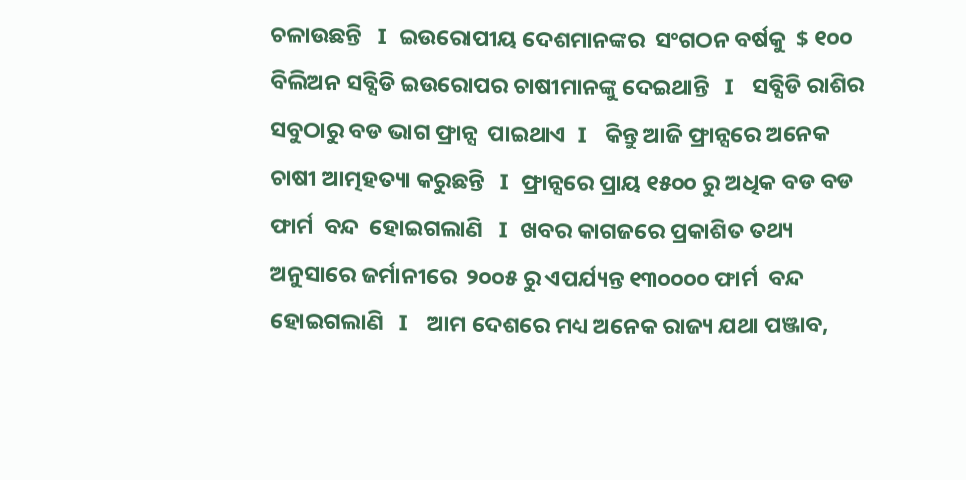ଚଳାଉଛନ୍ତି   I  ଇଉରୋପୀୟ ଦେଶମାନଙ୍କର  ସଂଗଠନ ବର୍ଷକୁ  $ ୧୦୦ ବିଲିଅନ ସବ୍ସିଡି ଇଉରୋପର ଚାଷୀମାନଙ୍କୁ ଦେଇଥାନ୍ତି   I   ସବ୍ସିଡି ରାଶିର ସବୁଠାରୁ ବଡ ଭାଗ ଫ୍ରାନ୍ସ  ପାଇଥାଏ  I   କିନ୍ତୁ ଆଜି ଫ୍ରାନ୍ସରେ ଅନେକ ଚାଷୀ ଆତ୍ମହତ୍ୟା କରୁଛନ୍ତି   I  ଫ୍ରାନ୍ସରେ ପ୍ରାୟ ୧୫୦୦ ରୁ ଅଧିକ ବଡ ବଡ ଫାର୍ମ  ବନ୍ଦ  ହୋଇଗଲାଣି   I  ଖବର କାଗଜରେ ପ୍ରକାଶିତ ତଥ୍ୟ ଅନୁସାରେ ଜର୍ମାନୀରେ  ୨୦୦୫ ରୁ ଏପର୍ଯ୍ୟନ୍ତ ୧୩୦୦୦୦ ଫାର୍ମ  ବନ୍ଦ  ହୋଇଗଲାଣି   I   ଆମ ଦେଶରେ ମଧ୍ୟ ଅନେକ ରାଜ୍ୟ ଯଥା ପଞ୍ଜାବ,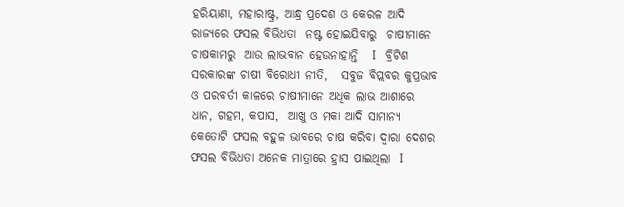ହରିୟାଣା, ମହାରାଷ୍ଟ୍ର, ଆନ୍ଧ୍ର ପ୍ରଦେଶ ଓ କେରଳ ଆଦି ରାଜ୍ୟରେ ଫସଲ ବିଭିଧତା  ନଷ୍ଟ ହୋଇଯିବାରୁ  ଚାଷୀମାନେ ଚାଷକାମରୁ  ଆଉ ଲାଭବାନ ହେଉନାହାନ୍ତି   I   ବ୍ରିଟିଶ ସରକାରଙ୍କ ଚାଷୀ ବିରୋଧୀ ନୀତି,   ସବୁଜ ବିପ୍ଲବର କୁପ୍ରଭାବ ଓ ପରବର୍ତୀ କାଳରେ ଚାଷୀମାନେ ଅଧିକ ଲାଭ ଆଶାରେ ଧାନ, ଗହମ, କପାସ,  ଆଖୁ ଓ ମକା ଆଦି ସାମାନ୍ୟ କେତୋଟି ଫସଲ ବହୁଳ ଭାବରେ ଚାଷ କରିବା ଦ୍ୱାରା ଦେଶର ଫସଲ ବିଭିଧତା ଅନେକ ମାତ୍ରାରେ ହ୍ରାସ ପାଇଥିଲା  I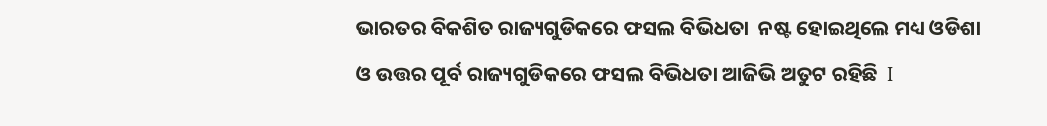ଭାରତର ବିକଶିତ ରାଜ୍ୟଗୁଡିକରେ ଫସଲ ବିଭିଧତା  ନଷ୍ଟ ହୋଇଥିଲେ ମଧ୍ୟ ଓଡିଶା ଓ ଉତ୍ତର ପୂର୍ବ ରାଜ୍ୟଗୁଡିକରେ ଫସଲ ବିଭିଧତା ଆଜିଭି ଅତୁଟ ରହିଛି  I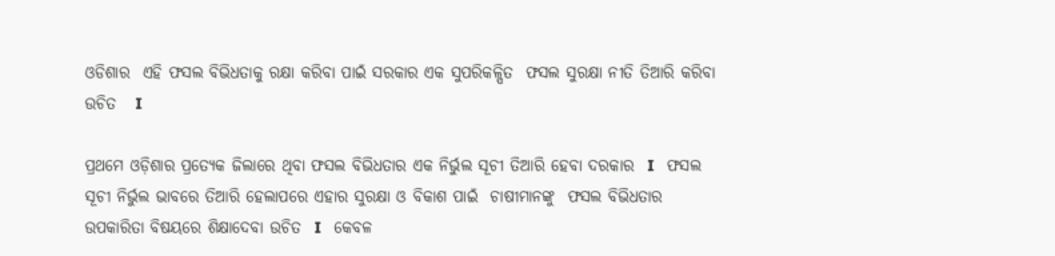ଓଡିଶାର  ଏହି ଫସଲ ବିଭିଧତାକୁ ରକ୍ଷା କରିବା ପାଇଁ ସରକାର ଏକ ସୁପରିକଳ୍ପିତ  ଫସଲ ସୁରକ୍ଷା ନୀତି ତିଆରି କରିବା ଉଚିତ   I

ପ୍ରଥମେ ଓଡ଼ିଶାର ପ୍ରତ୍ୟେକ ଜିଲାରେ ଥିବା ଫସଲ ବିଭିଧତାର ଏକ ନିର୍ଭୁଲ ସୂଚୀ ତିଆରି ହେବା ଦରକାର  I   ଫସଲ ସୂଚୀ ନିର୍ଭୁଲ ଭାବରେ ତିଆରି ହେଲାପରେ ଏହାର ସୁରକ୍ଷା ଓ ବିକାଶ ପାଇଁ  ଚାଷୀମାନଙ୍କୁ  ଫସଲ ବିଭିଧତାର  ଉପକାରିତା ବିଷୟରେ ଶିକ୍ଷାଦେବା ଉଚିତ  I   କେବଳ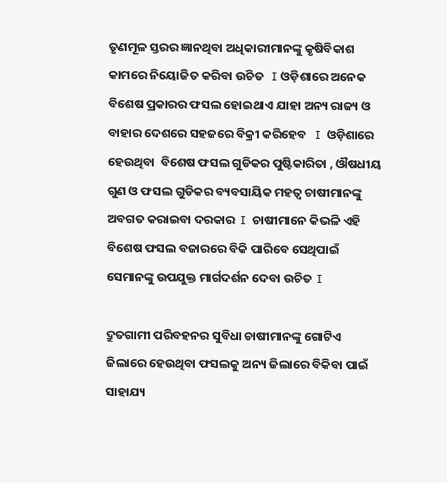ତୃଣମୂଳ ସ୍ତରର ଜ୍ଞାନଥିବା ଅଧିକାରୀମାନଙ୍କୁ କୃଷିବିକାଶ କାମରେ ନିୟୋଜିତ କରିବା ଉଚିତ   I ଓଡ଼ିଶାରେ ଅନେକ ବିଶେଷ ପ୍ରକାରର ଫସଲ ହୋଇଥାଏ ଯାହା ଅନ୍ୟ ରାଜ୍ୟ ଓ ବାହାର ଦେଶରେ ସହଜରେ ବିକ୍ରୀ କରିହେବ   I  ଓଡ଼ିଶାରେ ହେଉଥିବା  ବିଶେଷ ଫସଲ ଗୁଡିକର ପୁଷ୍ଟିକାରିତା , ଔଷଧୀୟ ଗୁଣ ଓ ଫସଲ ଗୁଡିକର ବ୍ୟବସାୟିକ ମହତ୍ୱ ଚାଷୀମାନଙ୍କୁ ଅବଗତ କରାଇବା ଦରକାର  I  ଚାଷୀମାନେ କିଭଳି ଏହି ବିଶେଷ ଫସଲ ବଜାରରେ ବିକି ପାରିବେ ସେଥିପାଇଁ ସେମାନଙ୍କୁ ଉପଯୁକ୍ତ ମାର୍ଗଦର୍ଶନ ଦେବା ଉଚିତ  I

ଦ୍ରୁତଗାମୀ ପରିବହନର ସୁବିଧା ଚାଷୀମାନଙ୍କୁ ଗୋଟିଏ ଜିଲାରେ ହେଉଥିବା ଫସଲକୁ ଅନ୍ୟ ଜିଲାରେ ବିକିବା ପାଇଁ ସାହାଯ୍ୟ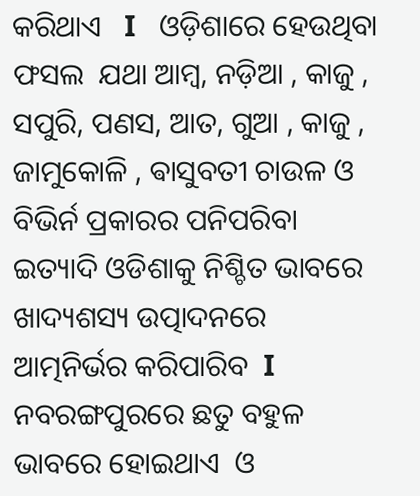କରିଥାଏ   I   ଓଡ଼ିଶାରେ ହେଉଥିବା ଫସଲ  ଯଥା ଆମ୍ବ, ନଡ଼ିଆ , କାଜୁ , ସପୁରି, ପଣସ, ଆତ, ଗୁଆ , କାଜୁ , ଜାମୁକୋଳି , ଵାସୁବତୀ ଚାଉଳ ଓ ବିଭିର୍ନ ପ୍ରକାରର ପନିପରିବା  ଇତ୍ୟାଦି ଓଡିଶାକୁ ନିଶ୍ଚିତ ଭାବରେ  ଖାଦ୍ୟଶସ୍ୟ ଉତ୍ପାଦନରେ   ଆତ୍ମନିର୍ଭର କରିପାରିବ  I    ନବରଙ୍ଗପୁରରେ ଛତୁ ବହୁଳ ଭାବରେ ହୋଇଥାଏ  ଓ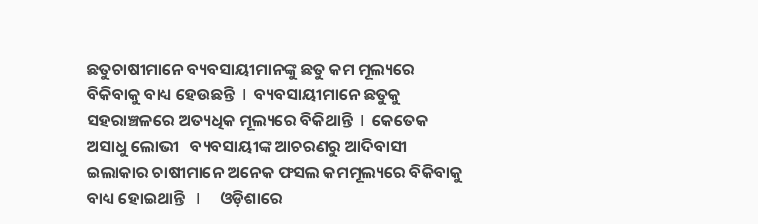ଛତୁଚାଷୀମାନେ ବ୍ୟବସାୟୀମାନଙ୍କୁ ଛତୁ କମ ମୂଲ୍ୟରେ ବିକିବାକୁ ବାଧ୍ୟ ହେଉଛନ୍ତି  I  ବ୍ୟବସାୟୀମାନେ ଛତୁକୁ ସହରାଞ୍ଚଳରେ ଅତ୍ୟଧିକ ମୂଲ୍ୟରେ ବିକିଥାନ୍ତି  I  କେତେକ ଅସାଧୁ ଲୋଭୀ   ବ୍ୟବସାୟୀଙ୍କ ଆଚରଣରୁ ଆଦିବାସୀ ଇଲାକାର ଚାଷୀମାନେ ଅନେକ ଫସଲ କମମୂଲ୍ୟରେ ବିକିବାକୁ ବାଧ୍ୟ ହୋଇଥାନ୍ତି   I     ଓଡ଼ିଶାରେ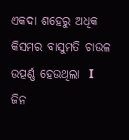ଏକଦା ଶହେରୁ ଅଧିକ କିସମର ବାସୁମତି ଚାଉଳ ଉତ୍ପର୍ଣ୍ଣ ହେଉଥିଲା  I  ଜିନ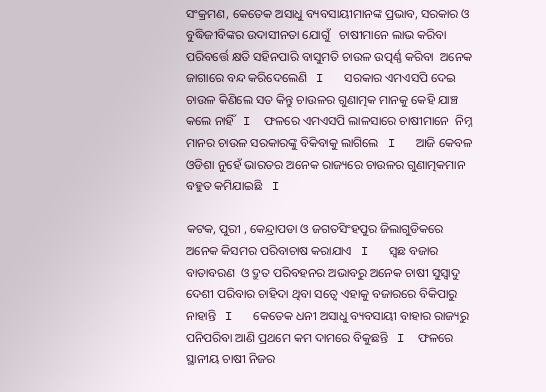ସଂକ୍ରମଣ, କେତେକ ଅସାଧୁ ବ୍ୟବସାୟୀମାନଙ୍କ ପ୍ରଭାବ, ସରକାର ଓ ବୁଦ୍ଧିଜୀବିଙ୍କର ଉଦାସୀନତା ଯୋଗୁଁ   ଚାଷୀମାନେ ଲାଭ କରିବା ପରିବର୍ତ୍ତେ କ୍ଷତି ସହିନପାରି ବାସୁମତି ଚାଉଳ ଉତ୍ପର୍ଣ୍ଣ କରିବା  ଅନେକ ଜାଗାରେ ବନ୍ଦ କରିଦେଲେଣି   I   ସରକାର ଏମଏସପି ଦେଇ ଚାଉଳ କିଣିଲେ ସତ କିନ୍ତୁ ଚାଉଳର ଗୁଣାତ୍ମକ ମାନକୁ କେହି ଯାଞ୍ଚ କଲେ ନାହିଁ   I  ଫଳରେ ଏମଏସପି ଲାଳସାରେ ଚାଷୀମାନେ  ନିମ୍ନ ମାନର ଚାଉଳ ସରକାରଙ୍କୁ ବିକିବାକୁ ଲାଗିଲେ   I   ଆଜି କେବଳ ଓଡିଶା ନୁହେଁ ଭାରତର ଅନେକ ରାଜ୍ୟରେ ଚାଉଳର ଗୁଣାତ୍ମକମାନ ବହୁତ କମିଯାଇଛି   I

କଟକ, ପୁରୀ , କେନ୍ଦ୍ରାପଡା ଓ ଜଗତସିଂହପୁର ଜିଲାଗୁଡିକରେ ଅନେକ କିସମର ପରିବାଚାଷ କରାଯାଏ   I   ସ୍ଵଛ ବଜାର ବାତାବରଣ  ଓ ଦ୍ରୁତ ପରିବହନର ଅଭାବରୁ ଅନେକ ଚାଷୀ ସୁସ୍ୱାଦୁ ଦେଶୀ ପରିବାର ଚାହିଦା ଥିବା ସତ୍ୱେ ଏହାକୁ ବଜାରରେ ବିକିପାରୁ ନାହାନ୍ତି   I   କେତେକ ଧନୀ ଅସାଧୁ ବ୍ୟବସାୟୀ ବାହାର ରାଜ୍ୟରୁ ପନିପରିବା ଆଣି ପ୍ରଥମେ କମ ଦାମରେ ବିକୁଛନ୍ତି   I  ଫଳରେ ସ୍ଥାନୀୟ ଚାଷୀ ନିଜର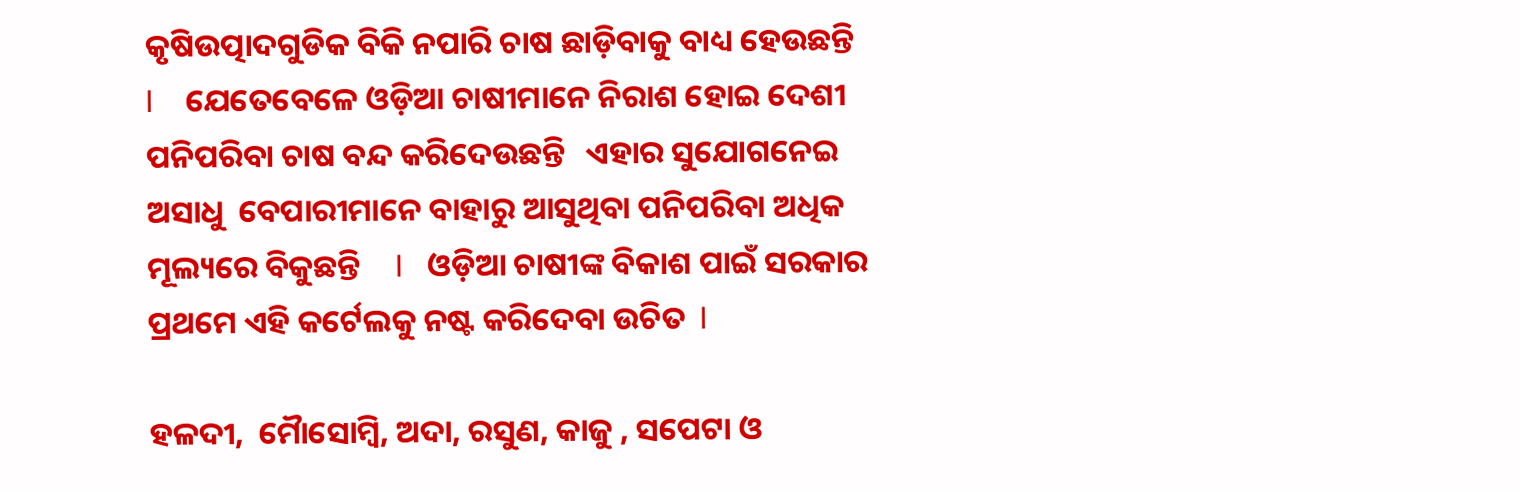କୃଷିଉତ୍ପାଦଗୁଡିକ ବିକି ନପାରି ଚାଷ ଛାଡ଼ିବାକୁ ବାଧ୍ୟ ହେଉଛନ୍ତି   I    ଯେତେବେଳେ ଓଡ଼ିଆ ଚାଷୀମାନେ ନିରାଶ ହୋଇ ଦେଶୀ ପନିପରିବା ଚାଷ ବନ୍ଦ କରିଦେଉଛନ୍ତି   ଏହାର ସୁଯୋଗନେଇ ଅସାଧୁ  ବେପାରୀମାନେ ବାହାରୁ ଆସୁଥିବା ପନିପରିବା ଅଧିକ ମୂଲ୍ୟରେ ବିକୁଛନ୍ତି     I   ଓଡ଼ିଆ ଚାଷୀଙ୍କ ବିକାଶ ପାଇଁ ସରକାର ପ୍ରଥମେ ଏହି କର୍ଟେଲକୁ ନଷ୍ଟ କରିଦେବା ଉଚିତ  I

ହଳଦୀ,  ମୋୖସୋମ୍ବି, ଅଦା, ରସୁଣ, କାଜୁ , ସପେଟା ଓ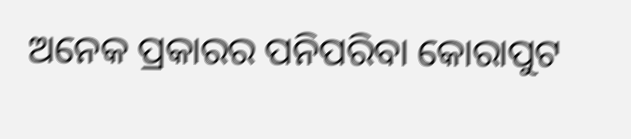ଅନେକ ପ୍ରକାରର ପନିପରିବା କୋରାପୁଟ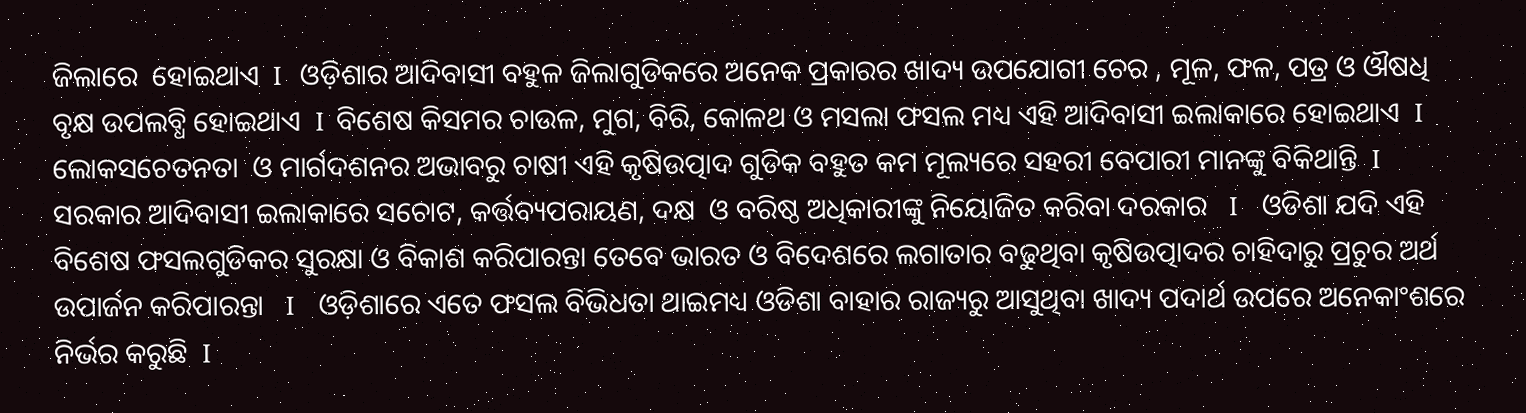ଜିଲାରେ  ହୋଇଥାଏ  I   ଓଡ଼ିଶାର ଆଦିବାସୀ ବହୁଳ ଜିଲାଗୁଡିକରେ ଅନେକ ପ୍ରକାରର ଖାଦ୍ୟ ଉପଯୋଗୀ ଚେର , ମୂଳ, ଫଳ, ପତ୍ର ଓ ଔଷଧି ବୃକ୍ଷ ଉପଲବ୍ଧି ହୋଇଥାଏ  I  ବିଶେଷ କିସମର ଚାଉଳ, ମୁଗ, ବିରି, କୋଳଥ ଓ ମସଲା ଫସଲ ମଧ୍ୟ ଏହି ଆଦିବାସୀ ଇଲାକାରେ ହୋଇଥାଏ  I  ଲୋକସଚେତନତା  ଓ ମାର୍ଗଦଶନର ଅଭାବରୁ ଚାଷୀ ଏହି କୃଷିଉତ୍ପାଦ ଗୁଡିକ ବହୁତ କମ ମୂଲ୍ୟରେ ସହରୀ ବେପାରୀ ମାନଙ୍କୁ ବିକିଥାନ୍ତି  I   ସରକାର ଆଦିବାସୀ ଇଲାକାରେ ସଚୋଟ, କର୍ତ୍ତବ୍ୟପରାୟଣ, ଦକ୍ଷ  ଓ ବରିଷ୍ଠ ଅଧିକାରୀଙ୍କୁ ନିୟୋଜିତ କରିବା ଦରକାର   I    ଓଡିଶା ଯଦି ଏହି ବିଶେଷ ଫସଲଗୁଡିକର ସୁରକ୍ଷା ଓ ବିକାଶ କରିପାରନ୍ତା ତେବେ ଭାରତ ଓ ବିଦେଶରେ ଲଗାତାର ବଢୁଥିବା କୃଷିଉତ୍ପାଦର ଚାହିଦାରୁ ପ୍ରଚୁର ଅର୍ଥ ଉପାର୍ଜନ କରିପାରନ୍ତା   I    ଓଡ଼ିଶାରେ ଏତେ ଫସଲ ବିଭିଧତା ଥାଇମଧ୍ୟ ଓଡିଶା ବାହାର ରାଜ୍ୟରୁ ଆସୁଥିବା ଖାଦ୍ୟ ପଦାର୍ଥ ଉପରେ ଅନେକାଂଶରେ ନିର୍ଭର କରୁଛି  I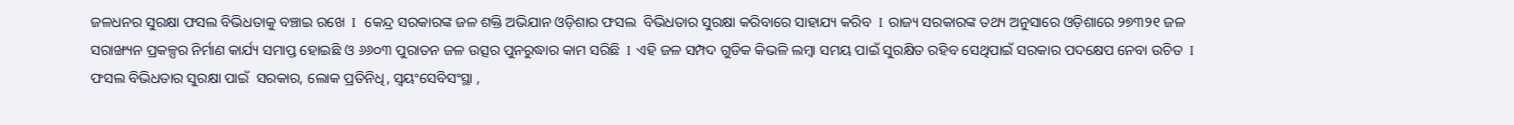ଜଳଧନର ସୁରକ୍ଷା ଫସଲ ବିଭିଧତାକୁ ବଞ୍ଚାଇ ରଖେ  I   କେନ୍ଦ୍ର ସରକାରଙ୍କ ଜଳ ଶକ୍ତି ଅଭିଯାନ ଓଡ଼ିଶାର ଫସଲ  ବିଭିଧତାର ସୁରକ୍ଷା କରିବାରେ ସାହାଯ୍ୟ କରିବ  I  ରାଜ୍ୟ ସରକାରଙ୍କ ତଥ୍ୟ ଅନୁସାରେ ଓଡ଼ିଶାରେ ୨୭୩୨୧ ଜଳ ସରାଙ୍ଖ୍ୟନ ପ୍ରକଳ୍ପର ନିର୍ମାଣ କାର୍ଯ୍ୟ ସମାପ୍ତ ହୋଇଛି ଓ ୬୬୦୩ ପୁରାତନ ଜଳ ଉତ୍ସର ପୁନରୁଦ୍ଧାର କାମ ସରିଛି  I  ଏହି ଜଳ ସମ୍ପଦ ଗୁଡିକ କିଭଳି ଲମ୍ବା ସମୟ ପାଇଁ ସୁରକ୍ଷିତ ରହିବ ସେଥିପାଇଁ ସରକାର ପଦକ୍ଷେପ ନେବା ଉଚିତ  I  ଫସଲ ବିଭିଧତାର ସୁରକ୍ଷା ପାଇଁ  ସରକାର, ଲୋକ ପ୍ରତିନିଧି, ସ୍ୱୟଂସେବିସଂସ୍ଥା ,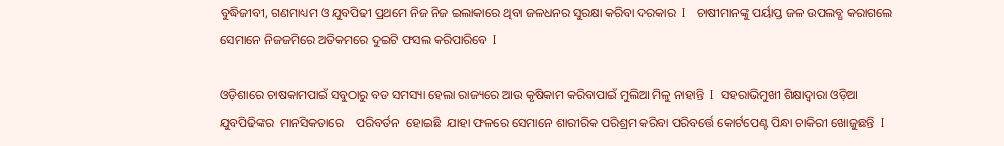ବୁଦ୍ଧିଜୀବୀ, ଗଣମାଧ୍ୟମ ଓ ଯୁବପିଢୀ ପ୍ରଥମେ ନିଜ ନିଜ ଇଲାକାରେ ଥିବା ଜଳଧନର ସୁରକ୍ଷା କରିବା ଦରକାର  I   ଚାଷୀମାନଙ୍କୁ ପର୍ୟାପ୍ତ ଜଳ ଉପଲବ୍ଧ କରାଗଲେ  ସେମାନେ ନିଜଜମିରେ ଅତିକମରେ ଦୁଇଟି ଫସଲ କରିପାରିବେ  I

ଓଡ଼ିଶାରେ ଚାଷକାମପାଇଁ ସବୁଠାରୁ ବଡ ସମସ୍ୟା ହେଲା ରାଜ୍ୟରେ ଆଉ କୃଷିକାମ କରିବାପାଇଁ ମୁଲିଆ ମିଳୁ ନାହାନ୍ତି  I  ସହରାଭିମୁଖୀ ଶିକ୍ଷାଦ୍ୱାରା ଓଡ଼ିଆ ଯୁବପିଢିଙ୍କର  ମାନସିକତାରେ    ପରିବର୍ତନ  ହୋଇଛି  ଯାହା ଫଳରେ ସେମାନେ ଶାରୀରିକ ପରିଶ୍ରମ କରିବା ପରିବର୍ତ୍ତେ କୋର୍ଟପେଣ୍ଟ ପିନ୍ଧା ଚାକିରୀ ଖୋଜୁଛନ୍ତି  I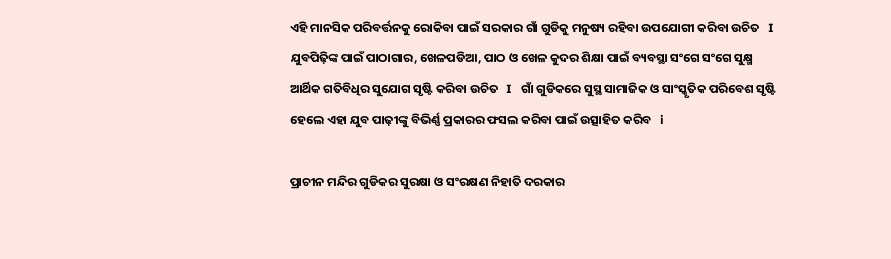ଏହି ମାନସିକ ପରିବର୍ତ୍ତନକୁ ରୋକିବା ପାଇଁ ସରକାର ଗାଁ ଗୁଡିକୁ ମନୁଷ୍ୟ ରହିବା ଉପଯୋଗୀ କରିବା ଉଚିତ   I   ଯୁବପିଢ଼ିଙ୍କ ପାଇଁ ପାଠାଗାର, ଖେଳପଡିଆ, ପାଠ ଓ ଖେଳ କୁଦର ଶିକ୍ଷା ପାଇଁ ବ୍ୟବସ୍ଥା ସଂଗେ ସଂଗେ ସୁକ୍ଷ୍ମ  ଆର୍ଥିକ ଗତିବିଧିର ସୁଯୋଗ ସୃଷ୍ଟି କରିବା ଉଚିତ   I   ଗାଁ ଗୁଡିକରେ ସୁସ୍ଥ ସାମାଜିକ ଓ ସାଂସ୍କୃତିକ ପରିବେଶ ସୃଷ୍ଟି ହେଲେ ଏହା ଯୁବ ପାଢ଼ୀଙ୍କୁ ବିଭିର୍ଣ୍ଣ ପ୍ରକାରର ଫସଲ କରିବା ପାଇଁ ଉତ୍ସାହିତ କରିବ   i

ପ୍ରାଚୀନ ମନ୍ଦିର ଗୁଡିକର ସୁରକ୍ଷା ଓ ସଂରକ୍ଷଣ ନିହାତି ଦରକାର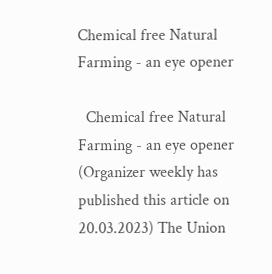Chemical free Natural Farming - an eye opener

  Chemical free Natural Farming - an eye opener (Organizer weekly has published this article on 20.03.2023) The Union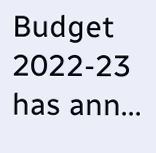Budget 2022-23 has ann...